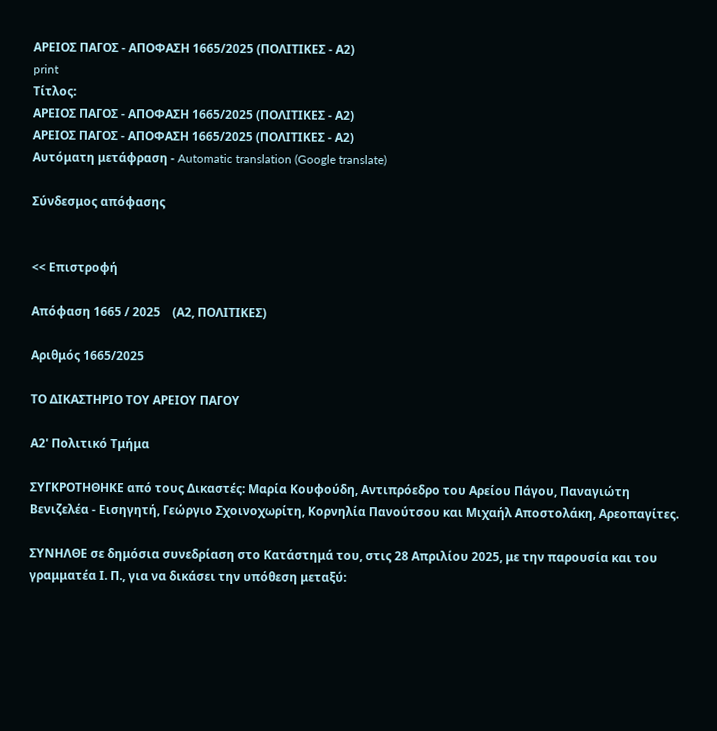ΑΡΕΙΟΣ ΠΑΓΟΣ - ΑΠΟΦΑΣΗ 1665/2025 (ΠΟΛΙΤΙΚΕΣ - Α2)
print
Τίτλος:
ΑΡΕΙΟΣ ΠΑΓΟΣ - ΑΠΟΦΑΣΗ 1665/2025 (ΠΟΛΙΤΙΚΕΣ - Α2)
ΑΡΕΙΟΣ ΠΑΓΟΣ - ΑΠΟΦΑΣΗ 1665/2025 (ΠΟΛΙΤΙΚΕΣ - Α2)
Αυτόματη μετάφραση - Automatic translation (Google translate)

Σύνδεσμος απόφασης


<< Επιστροφή

Απόφαση 1665 / 2025    (Α2, ΠΟΛΙΤΙΚΕΣ)

Αριθμός 1665/2025

ΤΟ ΔΙΚΑΣΤΗΡΙΟ ΤΟΥ ΑΡΕΙΟΥ ΠΑΓΟΥ

Α2' Πολιτικό Τμήμα

ΣΥΓΚΡΟΤΗΘΗΚΕ από τους Δικαστές: Μαρία Κουφούδη, Αντιπρόεδρο του Αρείου Πάγου, Παναγιώτη Βενιζελέα - Εισηγητή, Γεώργιο Σχοινοχωρίτη, Κορνηλία Πανούτσου και Μιχαήλ Αποστολάκη, Αρεοπαγίτες.

ΣΥΝΗΛΘΕ σε δημόσια συνεδρίαση στο Κατάστημά του, στις 28 Απριλίου 2025, με την παρουσία και του γραμματέα Ι. Π., για να δικάσει την υπόθεση μεταξύ: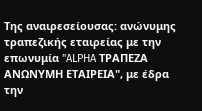Της αναιρεσείουσας: ανώνυμης τραπεζικής εταιρείας με την επωνυμία "ALPHA ΤΡΑΠΕΖΑ ΑΝΩΝΥΜΗ ΕΤΑΙΡΕΙΑ", με έδρα την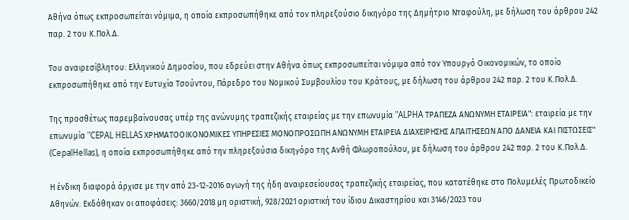Αθήνα όπως εκπροσωπείται νόμιμα, η οποία εκπροσωπήθηκε από τον πληρεξούσιο δικηγόρο της Δημήτριο Νταφούλη, με δήλωση του άρθρου 242 παρ. 2 του Κ.Πολ.Δ.

Του αναιρεσίβλητου: Ελληνικού Δημοσίου, που εδρεύει στην Αθήνα όπως εκπροσωπείται νόμιμα από τον Υπουργό Οικονομικών, το οποίο εκπροσωπήθηκε από την Ευτυχία Τσούντου, Πάρεδρο του Νομικού Συμβουλίου του Κράτους, με δήλωση του άρθρου 242 παρ. 2 του Κ.Πολ.Δ.

Της προσθέτως παρεμβαίνουσας υπέρ της ανώνυμης τραπεζικής εταιρείας με την επωνυμία "ALPHA ΤΡΑΠΕΖΑ ΑΝΩΝΥΜΗ ΕΤΑΙΡΕΙΑ": εταιρεία με την επωνυμία "CEPAL HELLAS ΧΡΗΜΑΤΟΟΙΚΟΝΟΜΙΚΕΣ ΥΠΗΡΕΣΙΕΣ ΜΟΝΟΠΡΟΣΩΠΗ ΑΝΩΝΥΜΗ ΕΤΑΙΡΕΙΑ ΔΙΑΧΕΙΡΗΣΗΣ ΑΠΑΙΤΗΣΕΩΝ ΑΠΟ ΔΑΝΕΙΑ ΚΑΙ ΠΙΣΤΩΣΕΙΣ" (CepalHellas), η οποία εκπροσωπήθηκε από την πληρεξούσια δικηγόρο της Ανθή Φλωροπούλου, με δήλωση του άρθρου 242 παρ. 2 του Κ.Πολ.Δ.

Η ένδικη διαφορά άρχισε με την από 23-12-2016 αγωγή της ήδη αναιρεσείουσας τραπεζικής εταιρείας, που κατατέθηκε στο Πολυμελές Πρωτοδικείο Αθηνών. Εκδόθηκαν οι αποφάσεις: 3660/2018 μη οριστική, 928/2021 οριστική του ίδιου Δικαστηρίου και 3146/2023 του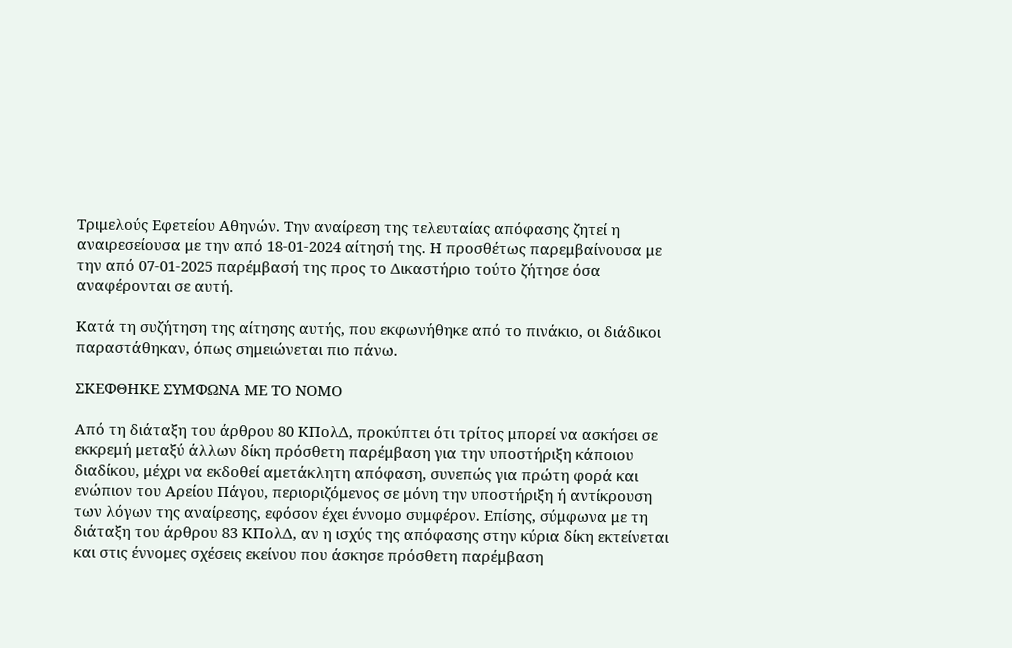Τριμελούς Εφετείου Αθηνών. Την αναίρεση της τελευταίας απόφασης ζητεί η αναιρεσείουσα με την από 18-01-2024 αίτησή της. Η προσθέτως παρεμβαίνουσα με την από 07-01-2025 παρέμβασή της προς το Δικαστήριο τούτο ζήτησε όσα αναφέρονται σε αυτή.

Κατά τη συζήτηση της αίτησης αυτής, που εκφωνήθηκε από το πινάκιο, οι διάδικοι παραστάθηκαν, όπως σημειώνεται πιο πάνω.

ΣΚΕΦΘΗΚΕ ΣΥΜΦΩΝΑ ΜΕ ΤΟ ΝΟΜΟ

Από τη διάταξη του άρθρου 80 ΚΠολΔ, προκύπτει ότι τρίτος μπορεί να ασκήσει σε εκκρεμή μεταξύ άλλων δίκη πρόσθετη παρέμβαση για την υποστήριξη κάποιου διαδίκου, μέχρι να εκδοθεί αμετάκλητη απόφαση, συνεπώς για πρώτη φορά και ενώπιον του Αρείου Πάγου, περιοριζόμενος σε μόνη την υποστήριξη ή αντίκρουση των λόγων της αναίρεσης, εφόσον έχει έννομο συμφέρον. Επίσης, σύμφωνα με τη διάταξη του άρθρου 83 ΚΠολΔ, αν η ισχύς της απόφασης στην κύρια δίκη εκτείνεται και στις έννομες σχέσεις εκείνου που άσκησε πρόσθετη παρέμβαση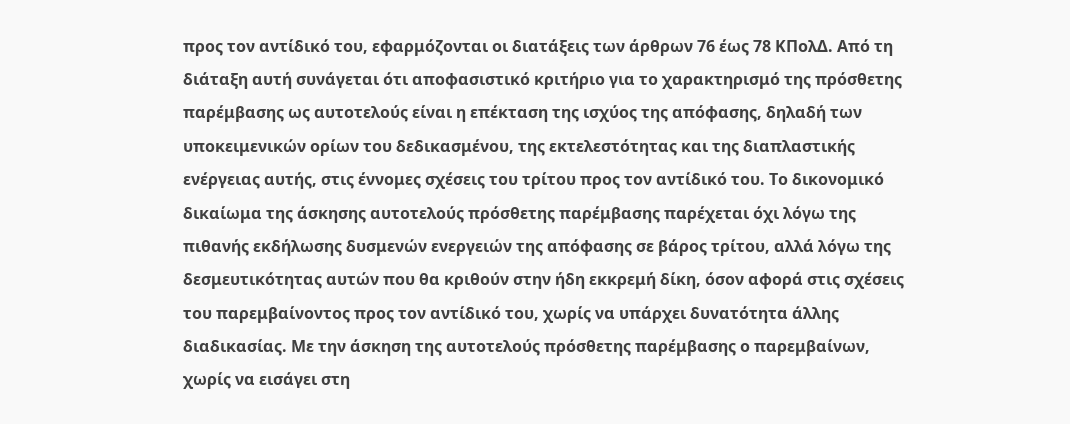προς τον αντίδικό του, εφαρμόζονται οι διατάξεις των άρθρων 76 έως 78 ΚΠολΔ. Από τη διάταξη αυτή συνάγεται ότι αποφασιστικό κριτήριο για το χαρακτηρισμό της πρόσθετης παρέμβασης ως αυτοτελούς είναι η επέκταση της ισχύος της απόφασης, δηλαδή των υποκειμενικών ορίων του δεδικασμένου, της εκτελεστότητας και της διαπλαστικής ενέργειας αυτής, στις έννομες σχέσεις του τρίτου προς τον αντίδικό του. Το δικονομικό δικαίωμα της άσκησης αυτοτελούς πρόσθετης παρέμβασης παρέχεται όχι λόγω της πιθανής εκδήλωσης δυσμενών ενεργειών της απόφασης σε βάρος τρίτου, αλλά λόγω της δεσμευτικότητας αυτών που θα κριθούν στην ήδη εκκρεμή δίκη, όσον αφορά στις σχέσεις του παρεμβαίνοντος προς τον αντίδικό του, χωρίς να υπάρχει δυνατότητα άλλης διαδικασίας. Με την άσκηση της αυτοτελούς πρόσθετης παρέμβασης ο παρεμβαίνων, χωρίς να εισάγει στη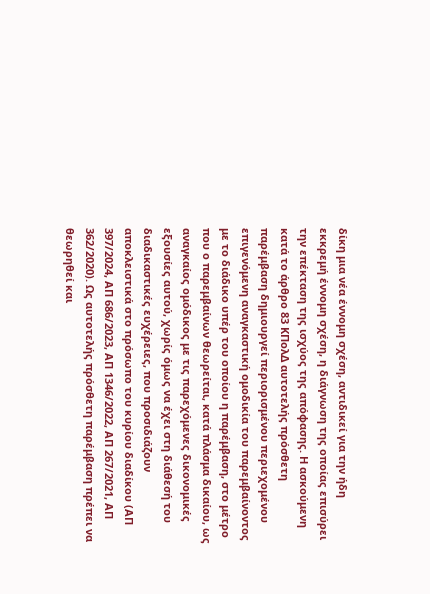δίκη μια νέα έννομη σχέση, αντιδικεί για την ήδη εκκρεμή έννομη σχέση, η διάγνωση της οποίας επισύρει την επέκταση της ισχύος της απόφασης. Η ασκούμενη κατά το άρθρο 83 ΚΠολΔ αυτοτελής πρόσθετη παρέμβαση δημιουργεί περιορισμένου περιεχομένου επιγενόμενη αναγκαστική ομοδικία του παρεμβαίνοντος με το διάδικο υπέρ του οποίου η παρέμβαση, στο μέτρο που ο παρεμβαίνων θεωρείται, κατά πλάσμα δικαίου, ως αναγκαίος ομόδικος με τις παρεχόμενες δικονομικές εξουσίες αυτού, χωρίς όμως να έχει στη διάθεσή του διαδικαστικές ευχέρειες, που προσιδιάζουν αποκλειστικά στο πρόσωπο του κυρίου διαδίκου (ΑΠ 397/2024, ΑΠ 686/2023, ΑΠ 1346/2022, ΑΠ 267/2021, ΑΠ 362/2020). Ως αυτοτελής πρόσθετη παρέμβαση πρέπει να θεωρηθεί και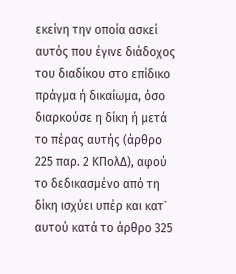εκείνη την οποία ασκεί αυτός που έγινε διάδοχος του διαδίκου στο επίδικο πράγμα ή δικαίωμα, όσο διαρκούσε η δίκη ή μετά το πέρας αυτής (άρθρο 225 παρ. 2 ΚΠολΔ), αφού το δεδικασμένο από τη δίκη ισχύει υπέρ και κατ` αυτού κατά το άρθρο 325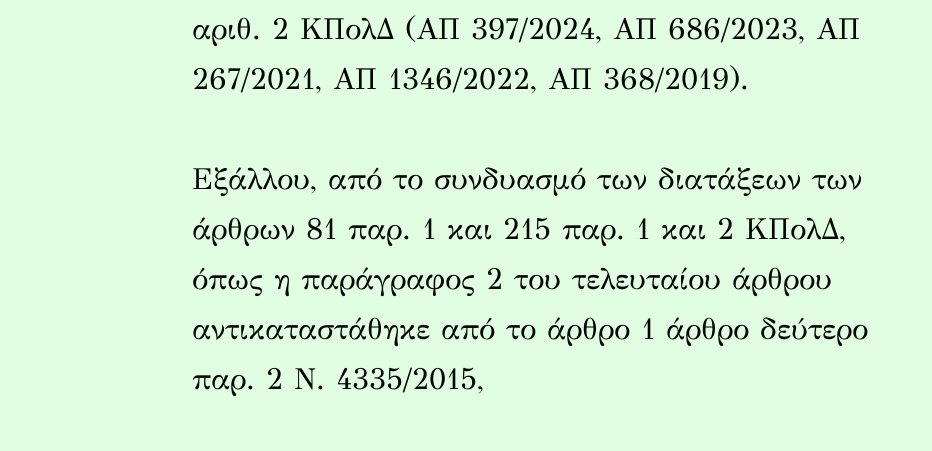αριθ. 2 ΚΠολΔ (ΑΠ 397/2024, ΑΠ 686/2023, ΑΠ 267/2021, ΑΠ 1346/2022, ΑΠ 368/2019).

Εξάλλου, από το συνδυασμό των διατάξεων των άρθρων 81 παρ. 1 και 215 παρ. 1 και 2 ΚΠολΔ, όπως η παράγραφος 2 του τελευταίου άρθρου αντικαταστάθηκε από το άρθρο 1 άρθρο δεύτερο παρ. 2 Ν. 4335/2015,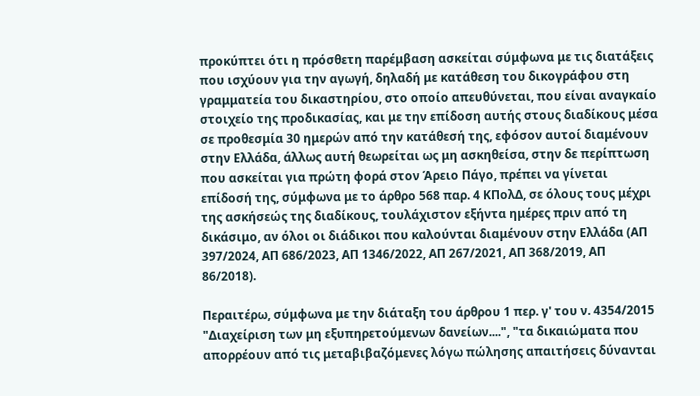προκύπτει ότι η πρόσθετη παρέμβαση ασκείται σύμφωνα με τις διατάξεις που ισχύουν για την αγωγή, δηλαδή με κατάθεση του δικογράφου στη γραμματεία του δικαστηρίου, στο οποίο απευθύνεται, που είναι αναγκαίο στοιχείο της προδικασίας, και με την επίδοση αυτής στους διαδίκους μέσα σε προθεσμία 30 ημερών από την κατάθεσή της, εφόσον αυτοί διαμένουν στην Ελλάδα, άλλως αυτή θεωρείται ως μη ασκηθείσα, στην δε περίπτωση που ασκείται για πρώτη φορά στον Άρειο Πάγο, πρέπει να γίνεται επίδοσή της, σύμφωνα με το άρθρο 568 παρ. 4 ΚΠολΔ, σε όλους τους μέχρι της ασκήσεώς της διαδίκους, τουλάχιστον εξήντα ημέρες πριν από τη δικάσιμο, αν όλοι οι διάδικοι που καλούνται διαμένουν στην Ελλάδα (ΑΠ 397/2024, ΑΠ 686/2023, ΑΠ 1346/2022, ΑΠ 267/2021, ΑΠ 368/2019, ΑΠ 86/2018).

Περαιτέρω, σύμφωνα με την διάταξη του άρθρου 1 περ. γ' του ν. 4354/2015 "Διαχείριση των μη εξυπηρετούμενων δανείων....", "τα δικαιώματα που απορρέουν από τις μεταβιβαζόμενες λόγω πώλησης απαιτήσεις δύνανται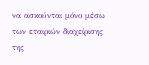να ασκούνται μόνο μέσω των εταιριών διαχείρισης της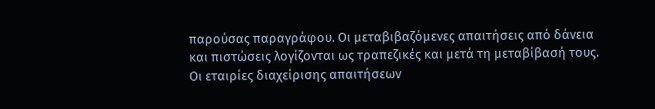παρούσας παραγράφου. Οι μεταβιβαζόμενες απαιτήσεις από δάνεια και πιστώσεις λογίζονται ως τραπεζικές και μετά τη μεταβίβασή τους. Οι εταιρίες διαχείρισης απαιτήσεων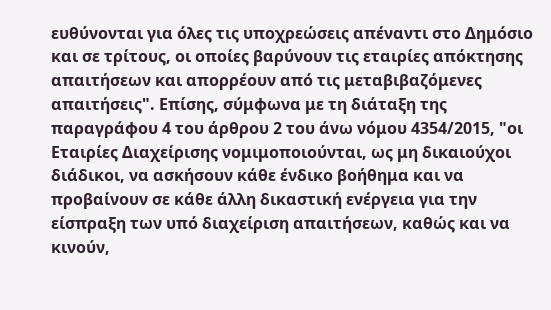ευθύνονται για όλες τις υποχρεώσεις απέναντι στο Δημόσιο και σε τρίτους, οι οποίες βαρύνουν τις εταιρίες απόκτησης απαιτήσεων και απορρέουν από τις μεταβιβαζόμενες απαιτήσεις". Επίσης, σύμφωνα με τη διάταξη της παραγράφου 4 του άρθρου 2 του άνω νόμου 4354/2015, "οι Εταιρίες Διαχείρισης νομιμοποιούνται, ως μη δικαιούχοι διάδικοι, να ασκήσουν κάθε ένδικο βοήθημα και να προβαίνουν σε κάθε άλλη δικαστική ενέργεια για την είσπραξη των υπό διαχείριση απαιτήσεων, καθώς και να κινούν,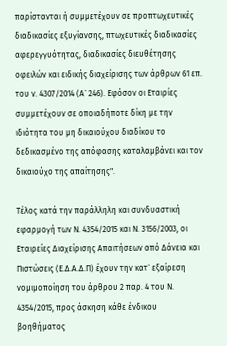παρίστανται ή συμμετέχουν σε προπτωχευτικές διαδικασίες εξυγίανσης, πτωχευτικές διαδικασίες αφερεγγυότητας, διαδικασίες διευθέτησης οφειλών και ειδικής διαχείρισης των άρθρων 61 επ. του ν. 4307/2014 (Α` 246). Εφόσον οι Εταιρίες συμμετέχουν σε οποιαδήποτε δίκη με την ιδιότητα του μη δικαιούχου διαδίκου το δεδικασμένο της απόφασης καταλαμβάνει και τον δικαιούχο της απαίτησης".

Τέλος κατά την παράλληλη και συνδυαστική εφαρμογή των Ν. 4354/2015 και Ν. 3156/2003, οι Εταιρείες Διαχείρισης Απαιτήσεων από Δάνεια και Πιστώσεις (Ε.Δ.Α.Δ.Π) έχουν την κατ` εξαίρεση νομιμοποίηση του άρθρου 2 παρ. 4 του Ν. 4354/2015, προς άσκηση κάθε ένδικου βοηθήματος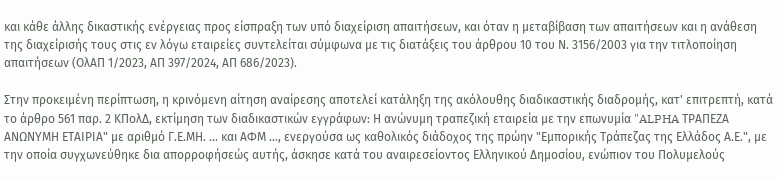και κάθε άλλης δικαστικής ενέργειας προς είσπραξη των υπό διαχείριση απαιτήσεων, και όταν η μεταβίβαση των απαιτήσεων και η ανάθεση της διαχείρισής τους στις εν λόγω εταιρείες συντελείται σύμφωνα με τις διατάξεις του άρθρου 10 του Ν. 3156/2003 για την τιτλοποίηση απαιτήσεων (ΟλΑΠ 1/2023, ΑΠ 397/2024, ΑΠ 686/2023).

Στην προκειμένη περίπτωση, η κρινόμενη αίτηση αναίρεσης αποτελεί κατάληξη της ακόλουθης διαδικαστικής διαδρομής, κατ' επιτρεπτή, κατά το άρθρο 561 παρ. 2 ΚΠολΔ, εκτίμηση των διαδικαστικών εγγράφων: Η ανώνυμη τραπεζική εταιρεία με την επωνυμία "ALPHA ΤΡΑΠΕΖΑ ΑΝΩΝΥΜΗ ΕΤΑΙΡΙΑ" με αριθμό Γ.Ε.ΜΗ. ... και ΑΦΜ ..., ενεργούσα ως καθολικός διάδοχος της πρώην "Εμπορικής Τράπεζας της Ελλάδος Α.Ε.", με την οποία συγχωνεύθηκε δια απορροφήσεώς αυτής, άσκησε κατά του αναιρεσείοντος Ελληνικού Δημοσίου, ενώπιον του Πολυμελούς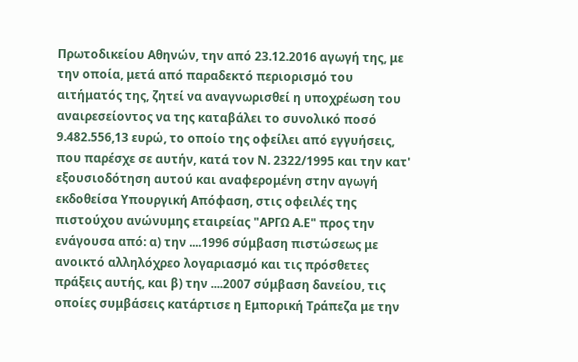Πρωτοδικείου Αθηνών, την από 23.12.2016 αγωγή της, με την οποία, μετά από παραδεκτό περιορισμό του αιτήματός της, ζητεί να αναγνωρισθεί η υποχρέωση του αναιρεσείοντος να της καταβάλει το συνολικό ποσό 9.482.556,13 ευρώ, το οποίο της οφείλει από εγγυήσεις, που παρέσχε σε αυτήν, κατά τον Ν. 2322/1995 και την κατ' εξουσιοδότηση αυτού και αναφερομένη στην αγωγή εκδοθείσα Υπουργική Απόφαση, στις οφειλές της πιστούχου ανώνυμης εταιρείας "ΑΡΓΩ Α.Ε" προς την ενάγουσα από: α) την ....1996 σύμβαση πιστώσεως με ανοικτό αλληλόχρεο λογαριασμό και τις πρόσθετες πράξεις αυτής, και β) την ....2007 σύμβαση δανείου, τις οποίες συμβάσεις κατάρτισε η Εμπορική Τράπεζα με την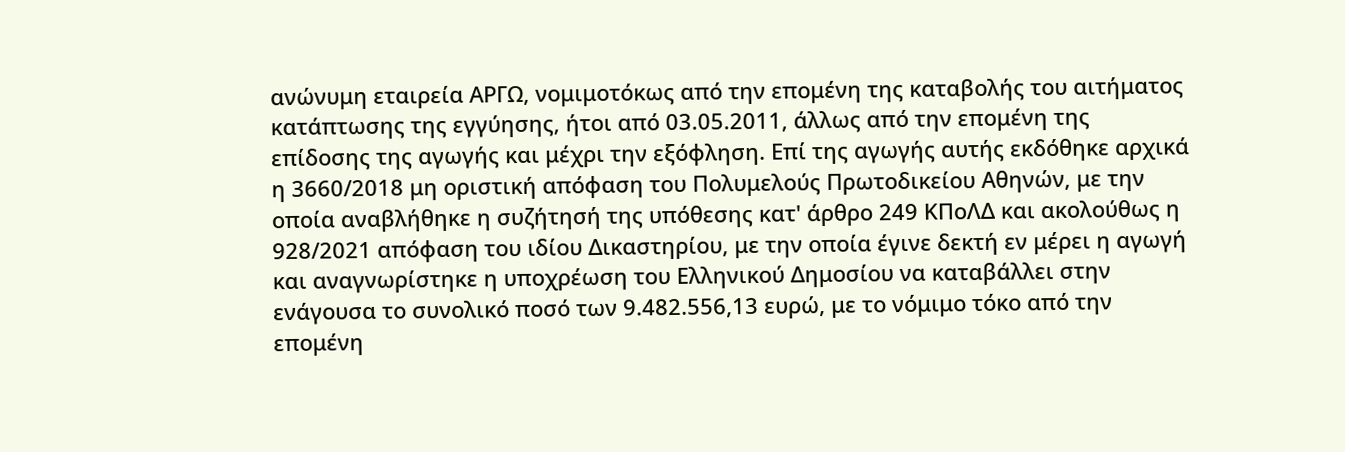ανώνυμη εταιρεία ΑΡΓΩ, νομιμοτόκως από την επομένη της καταβολής του αιτήματος κατάπτωσης της εγγύησης, ήτοι από 03.05.2011, άλλως από την επομένη της επίδοσης της αγωγής και μέχρι την εξόφληση. Επί της αγωγής αυτής εκδόθηκε αρχικά η 3660/2018 μη οριστική απόφαση του Πολυμελούς Πρωτοδικείου Αθηνών, με την οποία αναβλήθηκε η συζήτησή της υπόθεσης κατ' άρθρο 249 ΚΠοΛΔ και ακολούθως η 928/2021 απόφαση του ιδίου Δικαστηρίου, με την οποία έγινε δεκτή εν μέρει η αγωγή και αναγνωρίστηκε η υποχρέωση του Ελληνικού Δημοσίου να καταβάλλει στην ενάγουσα το συνολικό ποσό των 9.482.556,13 ευρώ, με το νόμιμο τόκο από την επομένη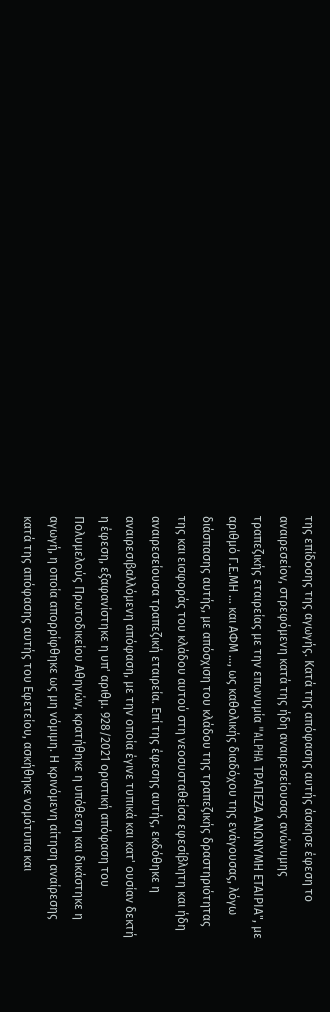της επίδοσης της αγωγής. Κατά της απόφασης αυτής άσκησε έφεση το αναιρεσείον, στρεφόμενη κατά της ήδη αναιρεσείουσας ανώνυμης τραπεζικής εταιρείας με την επωνυμία "ALPHA ΤΡΑΠΕΖΑ ΑΝΩΝΥΜΗ ΕΤΑΙΡΙΑ", με αριθμό Γ.Ε.ΜΗ ... και ΑΦΜ ..., ως καθολικής διαδόχου της ενάγουσας, λόγω διάσπασης αυτής, με απόσχιση του κλάδου της τραπεζικής δραστηριότητας της και εισφοράς του κλάδου αυτού στη νεοσυσταθείσα εφεσίβλητη και ήδη αναιρεσείουσα τραπεζική εταιρεία. Επί της έφεσης αυτής, εκδόθηκε η αναιρεσιβαλλόμενη απόφαση, με την οποία έγινε τυπικά και κατ' ουσίαν δεκτή η έφεση, εξαφανίστηκε η υπ' αριθμ. 928/2021 οριστική απόφαση του Πολυμελούς Πρωτοδικείου Αθηνών, κρατήθηκε η υπόθεση και δικάστηκε η αγωγή, η οποία απορρίφθηκε ως μη νόμιμη. Η κρινόμενη αίτηση αναίρεσης κατά της απόφασης αυτής του Εφετείου, ασκήθηκε νομότυπα και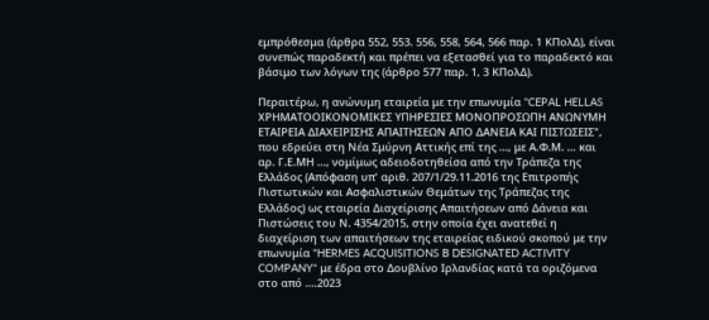εμπρόθεσμα (άρθρα 552, 553. 556, 558, 564, 566 παρ. 1 ΚΠολΔ), είναι συνεπώς παραδεκτή και πρέπει να εξετασθεί για το παραδεκτό και βάσιμο των λόγων της (άρθρο 577 παρ. 1, 3 ΚΠολΔ).

Περαιτέρω, η ανώνυμη εταιρεία με την επωνυμία "CEPAL HELLAS ΧΡΗΜΑΤΟΟΙΚΟΝΟΜΙΚΕΣ ΥΠΗΡΕΣΙΕΣ ΜΟΝΟΠΡΟΣΩΠΗ ΑΝΩΝΥΜΗ ΕΤΑΙΡΕΙΑ ΔΙΑΧΕΙΡΙΣΗΣ ΑΠΑΙΤΗΣΕΩΝ ΑΠΟ ΔΑΝΕΙΑ ΚΑΙ ΠΙΣΤΩΣΕΙΣ", που εδρεύει στη Νέα Σμύρνη Αττικής επί της ..., με Α.Φ.Μ. ... και αρ. Γ.Ε.ΜΗ ..., νομίμως αδειοδοτηθείσα από την Τράπεζα της Ελλάδος (Απόφαση υπ' αριθ. 207/1/29.11.2016 της Επιτροπής Πιστωτικών και Ασφαλιστικών Θεμάτων της Τράπεζας της Ελλάδος) ως εταιρεία Διαχείρισης Απαιτήσεων από Δάνεια και Πιστώσεις του Ν. 4354/2015, στην οποία έχει ανατεθεί η διαχείριση των απαιτήσεων της εταιρείας ειδικού σκοπού με την επωνυμία "HERMES ACQUISITIONS Β DESIGNATED ACTIVITY COMPANY" με έδρα στο Δουβλίνο Ιρλανδίας κατά τα οριζόμενα στο από ....2023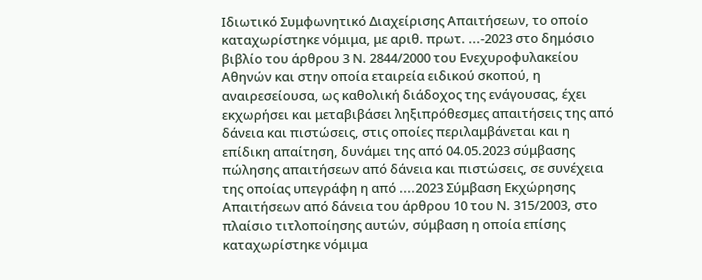Ιδιωτικό Συμφωνητικό Διαχείρισης Απαιτήσεων, το οποίο καταχωρίστηκε νόμιμα, με αριθ. πρωτ. ...-2023 στο δημόσιο βιβλίο του άρθρου 3 Ν. 2844/2000 του Ενεχυροφυλακείου Αθηνών και στην οποία εταιρεία ειδικού σκοπού, η αναιρεσείουσα, ως καθολική διάδοχος της ενάγουσας, έχει εκχωρήσει και μεταβιβάσει ληξιπρόθεσμες απαιτήσεις της από δάνεια και πιστώσεις, στις οποίες περιλαμβάνεται και η επίδικη απαίτηση, δυνάμει της από 04.05.2023 σύμβασης πώλησης απαιτήσεων από δάνεια και πιστώσεις, σε συνέχεια της οποίας υπεγράφη η από ....2023 Σύμβαση Εκχώρησης Απαιτήσεων από δάνεια του άρθρου 10 του Ν. 315/2003, στο πλαίσιο τιτλοποίησης αυτών, σύμβαση η οποία επίσης καταχωρίστηκε νόμιμα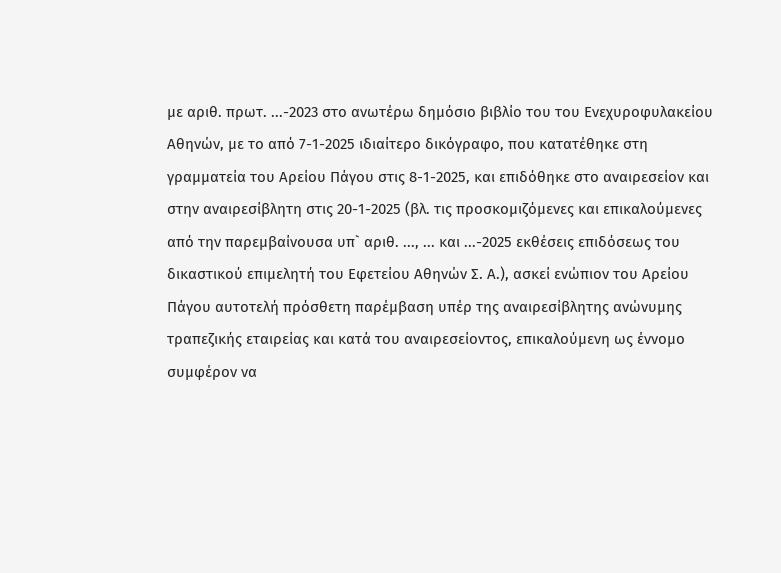με αριθ. πρωτ. ...-2023 στο ανωτέρω δημόσιο βιβλίο του του Ενεχυροφυλακείου Αθηνών, με το από 7-1-2025 ιδιαίτερο δικόγραφο, που κατατέθηκε στη γραμματεία του Αρείου Πάγου στις 8-1-2025, και επιδόθηκε στο αναιρεσείον και στην αναιρεσίβλητη στις 20-1-2025 (βλ. τις προσκομιζόμενες και επικαλούμενες από την παρεμβαίνουσα υπ` αριθ. ..., ... και ...-2025 εκθέσεις επιδόσεως του δικαστικού επιμελητή του Εφετείου Αθηνών Σ. Α.), ασκεί ενώπιον του Αρείου Πάγου αυτοτελή πρόσθετη παρέμβαση υπέρ της αναιρεσίβλητης ανώνυμης τραπεζικής εταιρείας και κατά του αναιρεσείοντος, επικαλούμενη ως έννομο συμφέρον να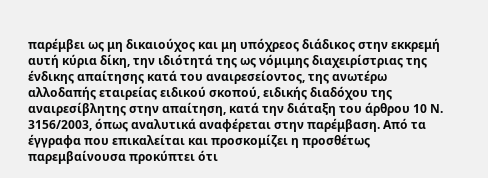παρέμβει ως μη δικαιούχος και μη υπόχρεος διάδικος στην εκκρεμή αυτή κύρια δίκη, την ιδιότητά της ως νόμιμης διαχειρίστριας της ένδικης απαίτησης κατά του αναιρεσείοντος, της ανωτέρω αλλοδαπής εταιρείας ειδικού σκοπού, ειδικής διαδόχου της αναιρεσίβλητης στην απαίτηση, κατά την διάταξη του άρθρου 10 Ν. 3156/2003, όπως αναλυτικά αναφέρεται στην παρέμβαση. Από τα έγγραφα που επικαλείται και προσκομίζει η προσθέτως παρεμβαίνουσα προκύπτει ότι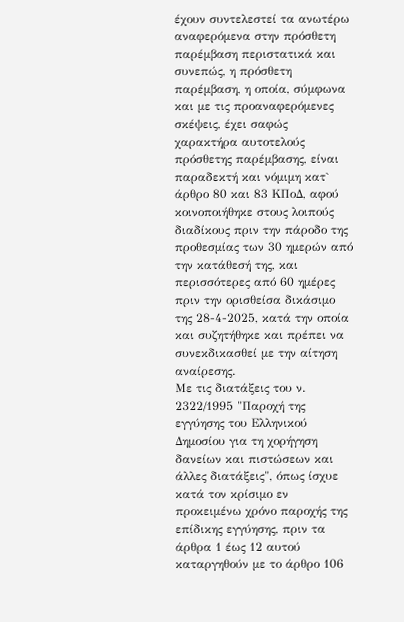έχουν συντελεστεί τα ανωτέρω αναφερόμενα στην πρόσθετη παρέμβαση περιστατικά και συνεπώς, η πρόσθετη παρέμβαση, η οποία, σύμφωνα και με τις προαναφερόμενες σκέψεις, έχει σαφώς χαρακτήρα αυτοτελούς πρόσθετης παρέμβασης, είναι παραδεκτή και νόμιμη κατ` άρθρο 80 και 83 ΚΠοΔ, αφού κοινοποιήθηκε στους λοιπούς διαδίκους πριν την πάροδο της προθεσμίας των 30 ημερών από την κατάθεσή της, και περισσότερες από 60 ημέρες πριν την ορισθείσα δικάσιμο της 28-4-2025, κατά την οποία και συζητήθηκε και πρέπει να συνεκδικασθεί με την αίτηση αναίρεσης.
Με τις διατάξεις του ν. 2322/1995 "Παροχή της εγγύησης του Ελληνικού Δημοσίου για τη χορήγηση δανείων και πιστώσεων και άλλες διατάξεις", όπως ίσχυε κατά τον κρίσιμο εν προκειμένω χρόνο παροχής της επίδικης εγγύησης, πριν τα άρθρα 1 έως 12 αυτού καταργηθούν με το άρθρο 106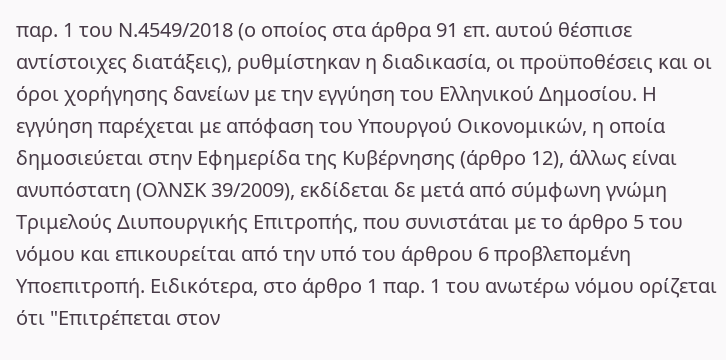παρ. 1 του Ν.4549/2018 (ο οποίος στα άρθρα 91 επ. αυτού θέσπισε αντίστοιχες διατάξεις), ρυθμίστηκαν η διαδικασία, οι προϋποθέσεις και οι όροι χορήγησης δανείων με την εγγύηση του Ελληνικού Δημοσίου. Η εγγύηση παρέχεται με απόφαση του Υπουργού Οικονομικών, η οποία δημοσιεύεται στην Εφημερίδα της Κυβέρνησης (άρθρο 12), άλλως είναι ανυπόστατη (ΟλΝΣΚ 39/2009), εκδίδεται δε μετά από σύμφωνη γνώμη Τριμελούς Διυπουργικής Επιτροπής, που συνιστάται με το άρθρο 5 του νόμου και επικουρείται από την υπό του άρθρου 6 προβλεπομένη Υποεπιτροπή. Ειδικότερα, στο άρθρο 1 παρ. 1 του ανωτέρω νόμου ορίζεται ότι "Επιτρέπεται στον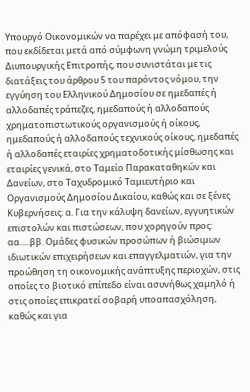Υπουργό Οικονομικών να παρέχει με απόφασή του, που εκδίδεται μετά από σύμφωνη γνώμη τριμελούς Διυπουργικής Επιτροπής, που συνιστάται με τις διατάξεις του άρθρου 5 του παρόντος νόμου, την εγγύηση του Ελληνικού Δημοσίου σε ημεδαπές ή αλλοδαπές τράπεζες, ημεδαπούς ή αλλοδαπούς χρηματοπιστωτικούς οργανισμούς ή οίκους, ημεδαπούς ή αλλοδαπούς τεχνικούς οίκους, ημεδαπές ή αλλοδαπές εταιρίες χρηματοδοτικής μίσθωσης και εταιρίες γενικά, στο Ταμείο Παρακαταθηκών και Δανείων, στο Ταχυδρομικό Ταμιευτήριο και Οργανισμούς Δημοσίου Δικαίου, καθώς και σε ξένες Κυβερνήσεις: α. Για την κάλυψη δανείων, εγγυητικών επιστολών και πιστώσεων, που χορηγούν προς: αα.....ββ. Ομάδες φυσικών προσώπων ή βιώσιμων ιδιωτικών επιχειρήσεων και επαγγελματιών, για την προώθηση τη οικονομικής ανάπτυξης περιοχών, στις οποίες το βιοτικό επίπεδο είναι ασυνήθως χαμηλό ή στις οποίες επικρατεί σοβαρή υποαπασχόληση, καθώς και για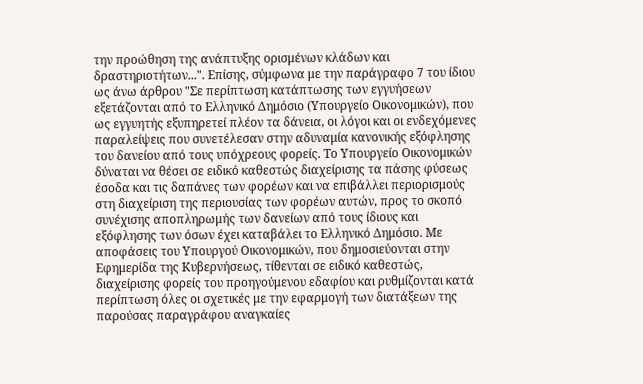την προώθηση της ανάπτυξης ορισμένων κλάδων και δραστηριοτήτων...". Επίσης, σύμφωνα με την παράγραφο 7 του ίδιου ως άνω άρθρου "Σε περίπτωση κατάπτωσης των εγγυήσεων εξετάζονται από το Ελληνικό Δημόσιο (Υπουργείο Οικονομικών), που ως εγγυητής εξυπηρετεί πλέον τα δάνεια, οι λόγοι και οι ενδεχόμενες παραλείψεις που συνετέλεσαν στην αδυναμία κανονικής εξόφλησης του δανείου από τους υπόχρεους φορείς. Το Υπουργείο Οικονομικών δύναται να θέσει σε ειδικό καθεστώς διαχείρισης τα πάσης φύσεως έσοδα και τις δαπάνες των φορέων και να επιβάλλει περιορισμούς στη διαχείριση της περιουσίας των φορέων αυτών, προς το σκοπό συνέχισης αποπληρωμής των δανείων από τους ίδιους και εξόφλησης των όσων έχει καταβάλει το Ελληνικό Δημόσιο. Με αποφάσεις του Υπουργού Οικονομικών, που δημοσιεύονται στην Εφημερίδα της Κυβερνήσεως, τίθενται σε ειδικό καθεστώς, διαχείρισης φορείς του προηγούμενου εδαφίου και ρυθμίζονται κατά περίπτωση όλες οι σχετικές με την εφαρμογή των διατάξεων της παρούσας παραγράφου αναγκαίες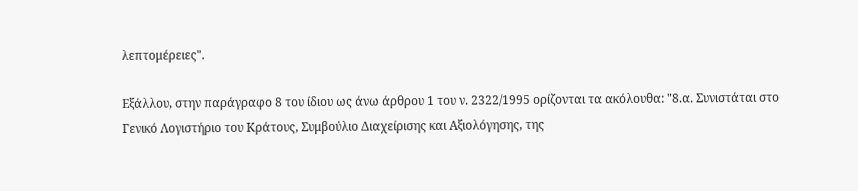λεπτομέρειες".

Εξάλλου, στην παράγραφο 8 του ίδιου ως άνω άρθρου 1 του ν. 2322/1995 ορίζονται τα ακόλουθα: "8.α. Συνιστάται στο Γενικό Λογιστήριο του Κράτους, Συμβούλιο Διαχείρισης και Αξιολόγησης, της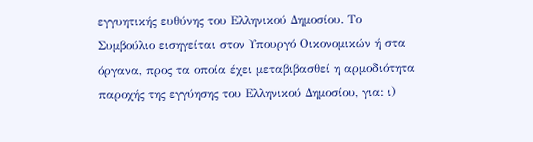εγγυητικής ευθύνης του Ελληνικού Δημοσίου. Το Συμβούλιο εισηγείται στον Υπουργό Οικονομικών ή στα όργανα, προς τα οποία έχει μεταβιβασθεί η αρμοδιότητα παροχής της εγγύησης του Ελληνικού Δημοσίου, για: ι)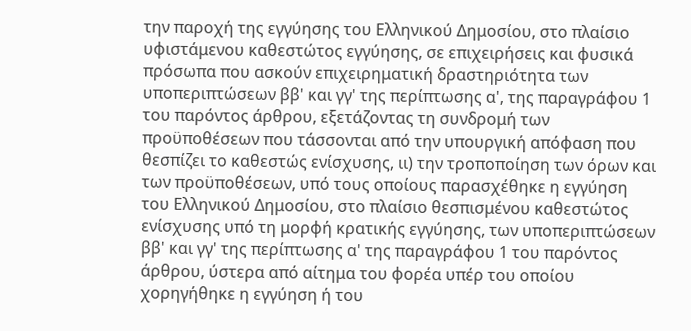την παροχή της εγγύησης του Ελληνικού Δημοσίου, στο πλαίσιο υφιστάμενου καθεστώτος εγγύησης, σε επιχειρήσεις και φυσικά πρόσωπα που ασκούν επιχειρηματική δραστηριότητα των υποπεριπτώσεων ββ' και γγ' της περίπτωσης α', της παραγράφου 1 του παρόντος άρθρου, εξετάζοντας τη συνδρομή των προϋποθέσεων που τάσσονται από την υπουργική απόφαση που θεσπίζει το καθεστώς ενίσχυσης, ιι) την τροποποίηση των όρων και των προϋποθέσεων, υπό τους οποίους παρασχέθηκε η εγγύηση του Ελληνικού Δημοσίου, στο πλαίσιο θεσπισμένου καθεστώτος ενίσχυσης υπό τη μορφή κρατικής εγγύησης, των υποπεριπτώσεων ββ' και γγ' της περίπτωσης α' της παραγράφου 1 του παρόντος άρθρου, ύστερα από αίτημα του φορέα υπέρ του οποίου χορηγήθηκε η εγγύηση ή του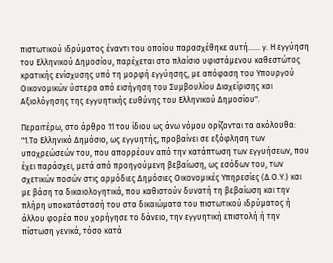πιστωτικού ιδρύματος έναντι του οποίου παρασχέθηκε αυτή...... γ. Η εγγύηση του Ελληνικού Δημοσίου, παρέχεται στο πλαίσιο υφιστάμενου καθεστώτος κρατικής ενίσχυσης υπό τη μορφή εγγύησης, με απόφαση του Υπουργού Οικονομικών ύστερα από εισήγηση του Συμβουλίου Διαχείρισης και Αξιολόγησης της εγγυητικής ευθύνης του Ελληνικού Δημοσίου".

Περαιτέρω, στο άρθρο 11 του ίδιου ως άνω νόμου ορίζονται τα ακόλουθα: "1.Το Ελληνικό Δημόσιο, ως εγγυητής, προβαίνει σε εξόφληση των υποχρεώσεών του, που απορρέουν από την κατάπτωση των εγγυήσεων, που έχει παράσχει, μετά από προηγούμενη βεβαίωση, ως εσόδων του, των σχετικών ποσών στις αρμόδιες Δημόσιες Οικονομικές Υπηρεσίες (Δ.Ο.Υ.) και με βάση τα δικαιολογητικά, που καθιστούν δυνατή τη βεβαίωση και την πλήρη υποκατάστασή του στα δικαιώματα του πιστωτικού ιδρύματος ή άλλου φορέα που χορήγησε το δάνειο, την εγγυητική επιστολή ή την πίστωση γενικά, τόσο κατά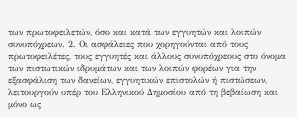των πρωτοφειλετών, όσο και κατά των εγγυητών και λοιπών συνυπόχρεων. 2. Οι ασφάλειες που χορηγούνται από τους πρωτοφειλέτες, τους εγγυητές και άλλους συνυπόχρεους στο όνομα των πιστωτικών ιδρυμάτων και των λοιπών φορέων για την εξασφάλιση των δανείων, εγγυητικών επιστολών ή πιστώσεων, λειτουργούν υπέρ του Ελληνικού Δημοσίου από τη βεβαίωση και μόνο ως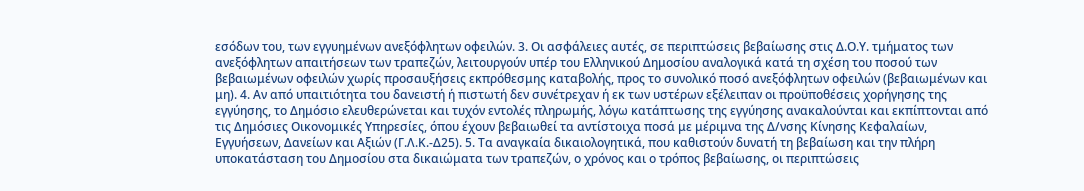εσόδων του, των εγγυημένων ανεξόφλητων οφειλών. 3. Οι ασφάλειες αυτές, σε περιπτώσεις βεβαίωσης στις Δ.Ο.Υ. τμήματος των ανεξόφλητων απαιτήσεων των τραπεζών, λειτουργούν υπέρ του Ελληνικού Δημοσίου αναλογικά κατά τη σχέση του ποσού των βεβαιωμένων οφειλών χωρίς προσαυξήσεις εκπρόθεσμης καταβολής, προς το συνολικό ποσό ανεξόφλητων οφειλών (βεβαιωμένων και μη). 4. Αν από υπαιτιότητα του δανειστή ή πιστωτή δεν συνέτρεχαν ή εκ των υστέρων εξέλειπαν οι προϋποθέσεις χορήγησης της εγγύησης, το Δημόσιο ελευθερώνεται και τυχόν εντολές πληρωμής, λόγω κατάπτωσης της εγγύησης ανακαλούνται και εκπίπτονται από τις Δημόσιες Οικονομικές Υπηρεσίες, όπου έχουν βεβαιωθεί τα αντίστοιχα ποσά με μέριμνα της Δ/νσης Κίνησης Κεφαλαίων, Εγγυήσεων, Δανείων και Αξιών (Γ.Λ.Κ.-Δ25). 5. Τα αναγκαία δικαιολογητικά, που καθιστούν δυνατή τη βεβαίωση και την πλήρη υποκατάσταση του Δημοσίου στα δικαιώματα των τραπεζών, ο χρόνος και ο τρόπος βεβαίωσης, οι περιπτώσεις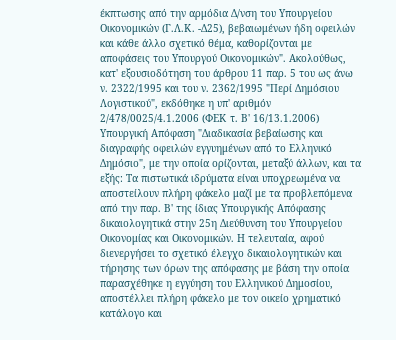έκπτωσης από την αρμόδια Δ/νση του Υπουργείου Οικονομικών (Γ.Λ.Κ. -Δ25), βεβαιωμένων ήδη οφειλών και κάθε άλλο σχετικό θέμα, καθορίζονται με αποφάσεις του Υπουργού Οικονομικών". Ακολούθως, κατ' εξουσιοδότηση του άρθρου 11 παρ. 5 του ως άνω ν. 2322/1995 και του ν. 2362/1995 "Περί Δημόσιου Λογιστικού", εκδόθηκε η υπ' αριθμόν 2/478/0025/4.1.2006 (ΦΕΚ τ. Β' 16/13.1.2006) Υπουργική Απόφαση "Διαδικασία βεβαίωσης και διαγραφής οφειλών εγγυημένων από το Ελληνικό Δημόσιο", με την οποία ορίζονται, μεταξύ άλλων, και τα εξής: Τα πιστωτικά ιδρύματα είναι υποχρεωμένα να αποστείλουν πλήρη φάκελο μαζί με τα προβλεπόμενα από την παρ. Β' της ίδιας Υπουργικής Απόφασης δικαιολογητικά στην 25η Διεύθυνση του Υπουργείου Οικονομίας και Οικονομικών. Η τελευταία, αφού διενεργήσει το σχετικό έλεγχο δικαιολογητικών και τήρησης των όρων της απόφασης με βάση την οποία παρασχέθηκε η εγγύηση του Ελληνικού Δημοσίου, αποστέλλει πλήρη φάκελο με τον οικείο χρηματικό κατάλογο και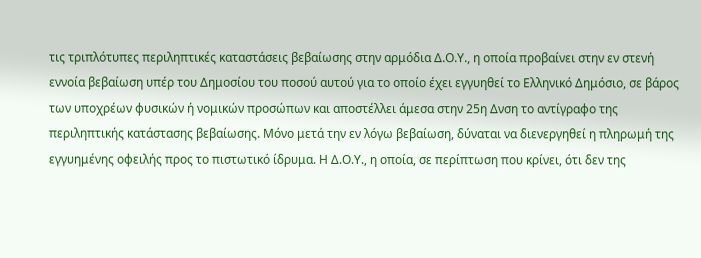τις τριπλότυπες περιληπτικές καταστάσεις βεβαίωσης στην αρμόδια Δ.Ο.Υ., η οποία προβαίνει στην εν στενή εννοία βεβαίωση υπέρ του Δημοσίου του ποσού αυτού για το οποίο έχει εγγυηθεί το Ελληνικό Δημόσιο, σε βάρος των υποχρέων φυσικών ή νομικών προσώπων και αποστέλλει άμεσα στην 25η Δνση το αντίγραφο της περιληπτικής κατάστασης βεβαίωσης. Μόνο μετά την εν λόγω βεβαίωση, δύναται να διενεργηθεί η πληρωμή της εγγυημένης οφειλής προς το πιστωτικό ίδρυμα. Η Δ.Ο.Υ., η οποία, σε περίπτωση που κρίνει, ότι δεν της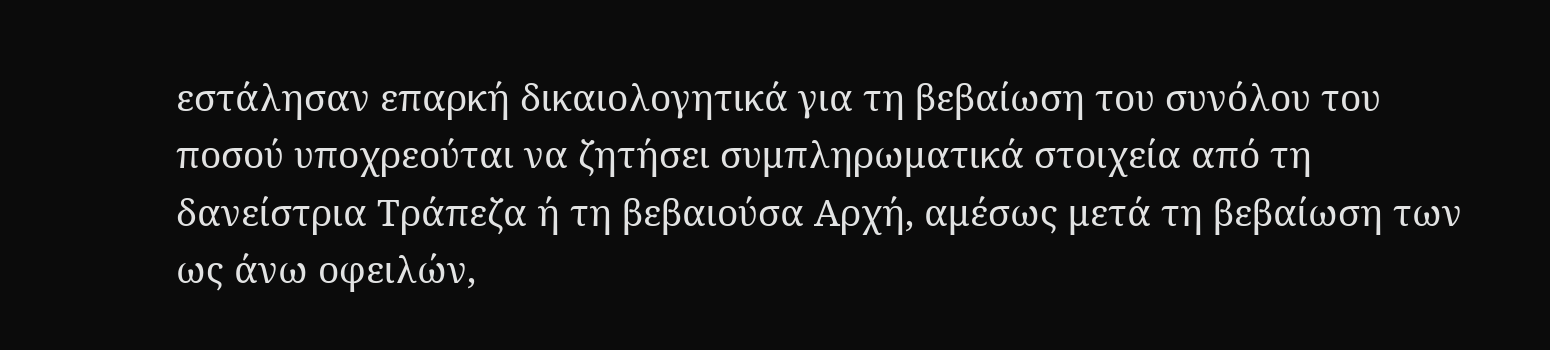εστάλησαν επαρκή δικαιολογητικά για τη βεβαίωση του συνόλου του ποσού υποχρεούται να ζητήσει συμπληρωματικά στοιχεία από τη δανείστρια Τράπεζα ή τη βεβαιούσα Αρχή, αμέσως μετά τη βεβαίωση των ως άνω οφειλών,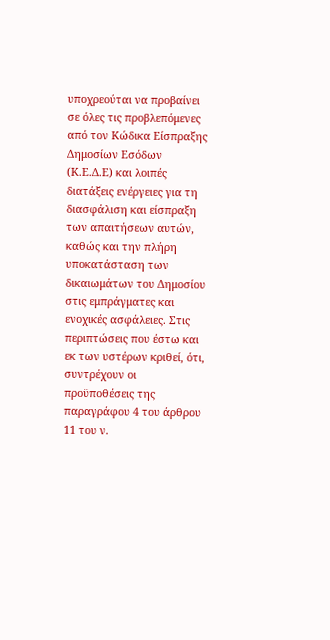υποχρεούται να προβαίνει σε όλες τις προβλεπόμενες από τον Κώδικα Είσπραξης Δημοσίων Εσόδων (Κ.Ε.Δ.Ε) και λοιπές διατάξεις ενέργειες για τη διασφάλιση και είσπραξη των απαιτήσεων αυτών, καθώς και την πλήρη υποκατάσταση των δικαιωμάτων του Δημοσίου στις εμπράγματες και ενοχικές ασφάλειες. Στις περιπτώσεις που έστω και εκ των υστέρων κριθεί, ότι, συντρέχουν οι προϋποθέσεις της παραγράφου 4 του άρθρου 11 του ν.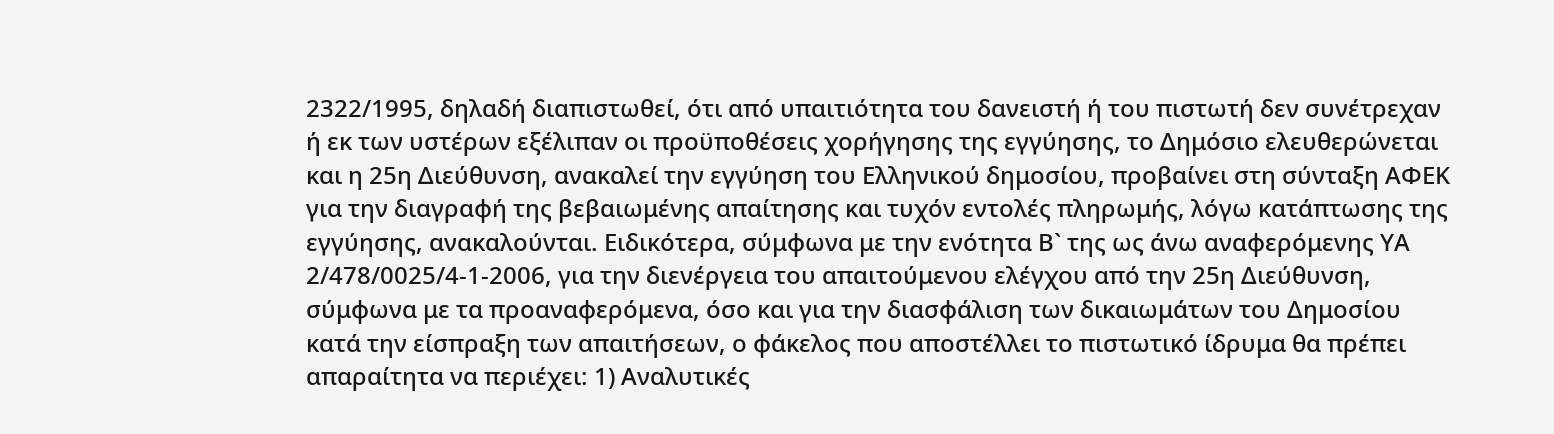2322/1995, δηλαδή διαπιστωθεί, ότι από υπαιτιότητα του δανειστή ή του πιστωτή δεν συνέτρεχαν ή εκ των υστέρων εξέλιπαν οι προϋποθέσεις χορήγησης της εγγύησης, το Δημόσιο ελευθερώνεται και η 25η Διεύθυνση, ανακαλεί την εγγύηση του Ελληνικού δημοσίου, προβαίνει στη σύνταξη ΑΦΕΚ για την διαγραφή της βεβαιωμένης απαίτησης και τυχόν εντολές πληρωμής, λόγω κατάπτωσης της εγγύησης, ανακαλούνται. Ειδικότερα, σύμφωνα με την ενότητα Β` της ως άνω αναφερόμενης ΥΑ 2/478/0025/4-1-2006, για την διενέργεια του απαιτούμενου ελέγχου από την 25η Διεύθυνση, σύμφωνα με τα προαναφερόμενα, όσο και για την διασφάλιση των δικαιωμάτων του Δημοσίου κατά την είσπραξη των απαιτήσεων, ο φάκελος που αποστέλλει το πιστωτικό ίδρυμα θα πρέπει απαραίτητα να περιέχει: 1) Αναλυτικές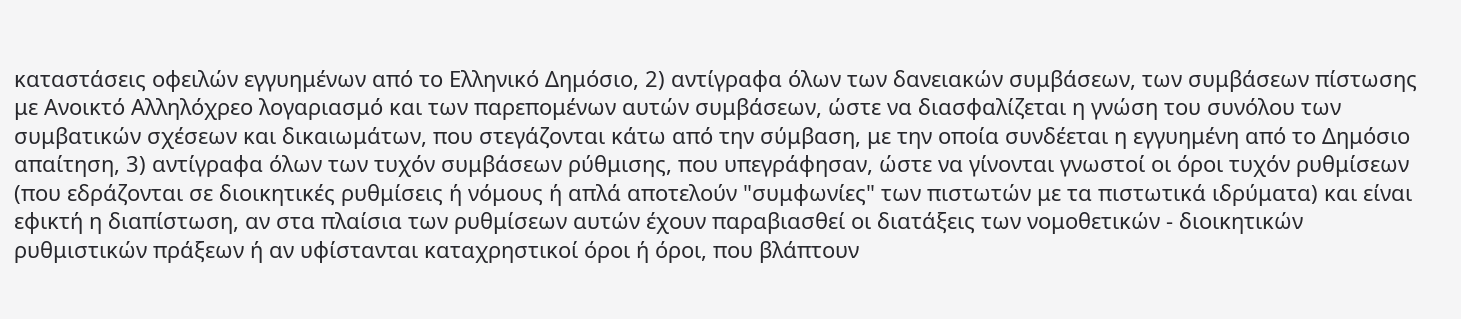καταστάσεις οφειλών εγγυημένων από το Ελληνικό Δημόσιο, 2) αντίγραφα όλων των δανειακών συμβάσεων, των συμβάσεων πίστωσης με Ανοικτό Αλληλόχρεο λογαριασμό και των παρεπομένων αυτών συμβάσεων, ώστε να διασφαλίζεται η γνώση του συνόλου των συμβατικών σχέσεων και δικαιωμάτων, που στεγάζονται κάτω από την σύμβαση, με την οποία συνδέεται η εγγυημένη από το Δημόσιο απαίτηση, 3) αντίγραφα όλων των τυχόν συμβάσεων ρύθμισης, που υπεγράφησαν, ώστε να γίνονται γνωστοί οι όροι τυχόν ρυθμίσεων (που εδράζονται σε διοικητικές ρυθμίσεις ή νόμους ή απλά αποτελούν "συμφωνίες" των πιστωτών με τα πιστωτικά ιδρύματα) και είναι εφικτή η διαπίστωση, αν στα πλαίσια των ρυθμίσεων αυτών έχουν παραβιασθεί οι διατάξεις των νομοθετικών - διοικητικών ρυθμιστικών πράξεων ή αν υφίστανται καταχρηστικοί όροι ή όροι, που βλάπτουν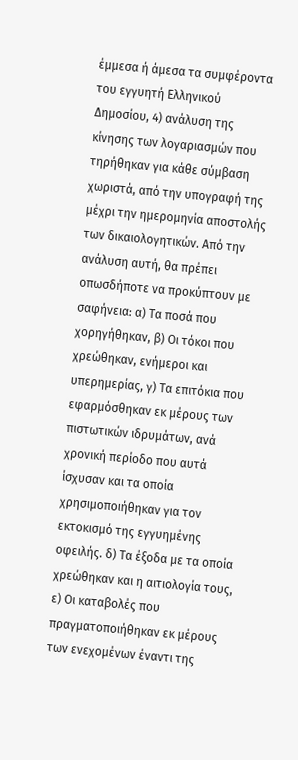έμμεσα ή άμεσα τα συμφέροντα του εγγυητή Ελληνικού Δημοσίου, 4) ανάλυση της κίνησης των λογαριασμών που τηρήθηκαν για κάθε σύμβαση χωριστά, από την υπογραφή της μέχρι την ημερομηνία αποστολής των δικαιολογητικών. Από την ανάλυση αυτή, θα πρέπει οπωσδήποτε να προκύπτουν με σαφήνεια: α) Τα ποσά που χορηγήθηκαν, β) Οι τόκοι που χρεώθηκαν, ενήμεροι και υπερημερίας, γ) Tα επιτόκια που εφαρμόσθηκαν εκ μέρους των πιστωτικών ιδρυμάτων, ανά χρονική περίοδο που αυτά ίσχυσαν και τα οποία χρησιμοποιήθηκαν για τον εκτοκισμό της εγγυημένης οφειλής. δ) Τα έξοδα με τα οποία χρεώθηκαν και η αιτιολογία τους, ε) Οι καταβολές που πραγματοποιήθηκαν εκ μέρους των ενεχομένων έναντι της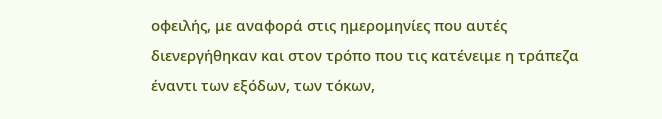οφειλής, με αναφορά στις ημερομηνίες που αυτές διενεργήθηκαν και στον τρόπο που τις κατένειμε η τράπεζα έναντι των εξόδων, των τόκων,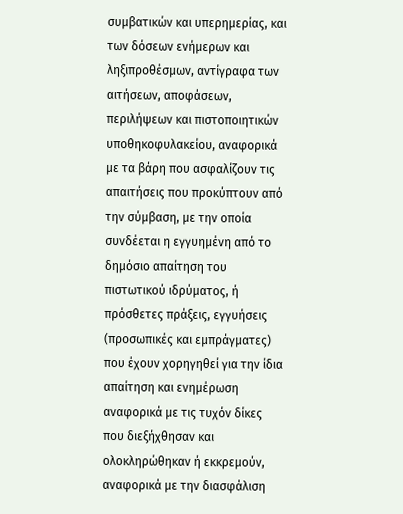συμβατικών και υπερημερίας, και των δόσεων ενήμερων και ληξιπροθέσμων, αντίγραφα των αιτήσεων, αποφάσεων, περιλήψεων και πιστοποιητικών υποθηκοφυλακείου, αναφορικά με τα βάρη που ασφαλίζουν τις απαιτήσεις που προκύπτουν από την σύμβαση, με την οποία συνδέεται η εγγυημένη από το δημόσιο απαίτηση του πιστωτικού ιδρύματος, ή πρόσθετες πράξεις, εγγυήσεις (προσωπικές και εμπράγματες) που έχουν χορηγηθεί για την ίδια απαίτηση και ενημέρωση αναφορικά με τις τυχόν δίκες που διεξήχθησαν και ολοκληρώθηκαν ή εκκρεμούν, αναφορικά με την διασφάλιση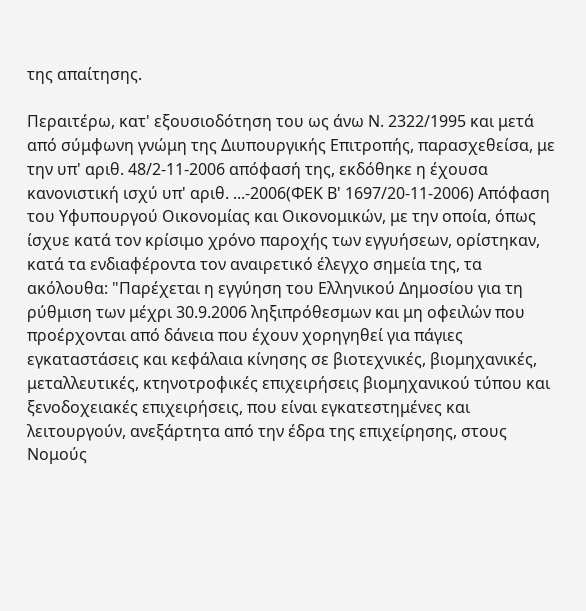της απαίτησης.

Περαιτέρω, κατ' εξουσιοδότηση του ως άνω Ν. 2322/1995 και μετά από σύμφωνη γνώμη της Διυπουργικής Επιτροπής, παρασχεθείσα, με την υπ' αριθ. 48/2-11-2006 απόφασή της, εκδόθηκε η έχουσα κανονιστική ισχύ υπ' αριθ. ...-2006(ΦΕΚ Β' 1697/20-11-2006) Απόφαση του Υφυπουργού Οικονομίας και Οικονομικών, με την οποία, όπως ίσχυε κατά τον κρίσιμο χρόνο παροχής των εγγυήσεων, ορίστηκαν, κατά τα ενδιαφέροντα τον αναιρετικό έλεγχο σημεία της, τα ακόλουθα: "Παρέχεται η εγγύηση του Ελληνικού Δημοσίου για τη ρύθμιση των μέχρι 30.9.2006 ληξιπρόθεσμων και μη οφειλών που προέρχονται από δάνεια που έχουν χορηγηθεί για πάγιες εγκαταστάσεις και κεφάλαια κίνησης σε βιοτεχνικές, βιομηχανικές, μεταλλευτικές, κτηνοτροφικές επιχειρήσεις βιομηχανικού τύπου και ξενοδοχειακές επιχειρήσεις, που είναι εγκατεστημένες και λειτουργούν, ανεξάρτητα από την έδρα της επιχείρησης, στους Νομούς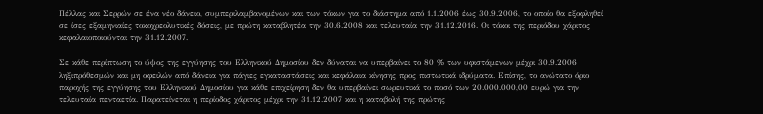Πέλλας και Σερρών σε ένα νέο δάνειο, συμπεριλαμβανομένων και των τόκων για το διάστημα από 1.1.2006 έως 30.9.2006, το οποίο θα εξοφληθεί σε ίσες εξαμηνιαίες τοκοχρεολυτικές δόσεις, με πρώτη καταβλητέα την 30.6.2008 και τελευταία την 31.12.2016. Οι τόκοι της περιόδου χάριτος κεφαλαιοποιούνται την 31.12.2007.

Σε κάθε περίπτωση το ύψος της εγγύησης του Ελληνικού Δημοσίου δεν δύναται να υπερβαίνει το 80 % των υφιστάμενων μέχρι 30.9.2006 ληξιπρόθεσμών και μη οφειλών από δάνεια για πάγιες εγκαταστάσεις και κεφάλαια κίνησης προς πιστωτικά ιδρύματα. Επίσης, το ανώτατο όριο παροχής της εγγύησης του Ελληνικού Δημοσίου για κάθε επιχείρηση δεν θα υπερβαίνει σωρευτικά το ποσό των 20.000.000,00 ευρώ για την τελευταία πενταετία. Παρατείνεται η περίοδος χάριτος μέχρι την 31.12.2007 και η καταβολή της πρώτης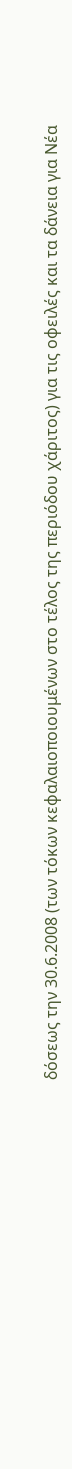δόσεως την 30.6.2008 (των τόκων κεφαλαιοποιουμένων στο τέλος της περιόδου χάριτος) για τις οφειλές και τα δάνεια για Νέα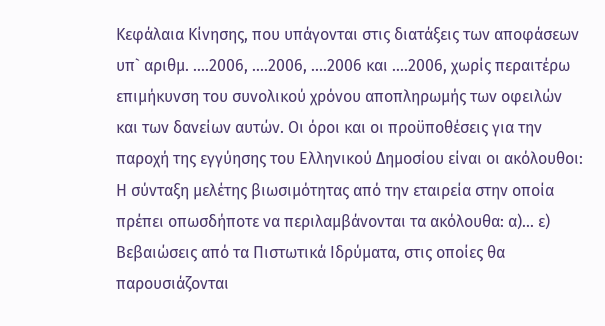Κεφάλαια Κίνησης, που υπάγονται στις διατάξεις των αποφάσεων υπ` αριθμ. ....2006, ....2006, ....2006 και ....2006, χωρίς περαιτέρω επιμήκυνση του συνολικού χρόνου αποπληρωμής των οφειλών και των δανείων αυτών. Οι όροι και οι προϋποθέσεις για την παροχή της εγγύησης του Ελληνικού Δημοσίου είναι οι ακόλουθοι: Η σύνταξη μελέτης βιωσιμότητας από την εταιρεία στην οποία πρέπει οπωσδήποτε να περιλαμβάνονται τα ακόλουθα: α)... ε) Βεβαιώσεις από τα Πιστωτικά Ιδρύματα, στις οποίες θα παρουσιάζονται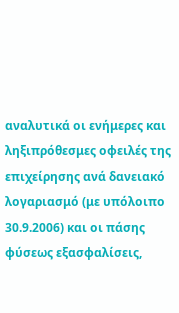αναλυτικά οι ενήμερες και ληξιπρόθεσμες οφειλές της επιχείρησης ανά δανειακό λογαριασμό (με υπόλοιπο 30.9.2006) και οι πάσης φύσεως εξασφαλίσεις,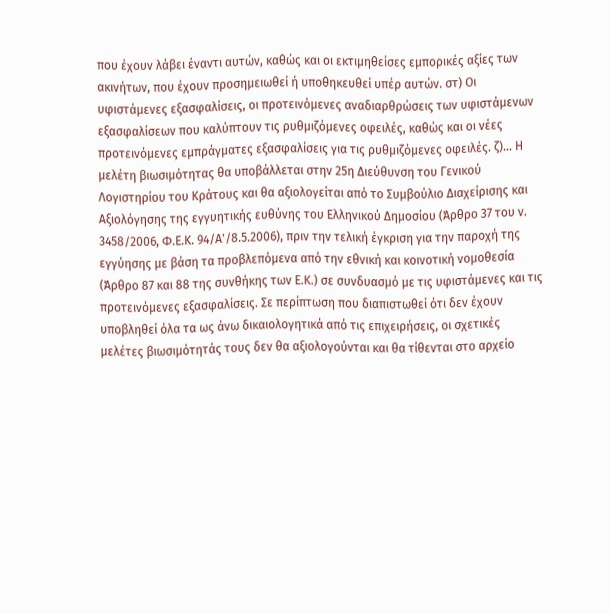που έχουν λάβει έναντι αυτών, καθώς και οι εκτιμηθείσες εμπορικές αξίες των ακινήτων, που έχουν προσημειωθεί ή υποθηκευθεί υπέρ αυτών. στ) Οι υφιστάμενες εξασφαλίσεις, οι προτεινόμενες αναδιαρθρώσεις των υφιστάμενων εξασφαλίσεων που καλύπτουν τις ρυθμιζόμενες οφειλές, καθώς και οι νέες προτεινόμενες εμπράγματες εξασφαλίσεις για τις ρυθμιζόμενες οφειλές. ζ)... Η μελέτη βιωσιμότητας θα υποβάλλεται στην 25η Διεύθυνση του Γενικού Λογιστηρίου του Κράτους και θα αξιολογείται από το Συμβούλιο Διαχείρισης και Αξιολόγησης της εγγυητικής ευθύνης του Ελληνικού Δημοσίου (Άρθρο 37 του ν. 3458/2006, Φ.Ε.Κ. 94/Α'/8.5.2006), πριν την τελική έγκριση για την παροχή της εγγύησης με βάση τα προβλεπόμενα από την εθνική και κοινοτική νομοθεσία (Άρθρο 87 και 88 της συνθήκης των Ε.Κ.) σε συνδυασμό με τις υφιστάμενες και τις προτεινόμενες εξασφαλίσεις. Σε περίπτωση που διαπιστωθεί ότι δεν έχουν υποβληθεί όλα τα ως άνω δικαιολογητικά από τις επιχειρήσεις, οι σχετικές μελέτες βιωσιμότητάς τους δεν θα αξιολογούνται και θα τίθενται στο αρχείο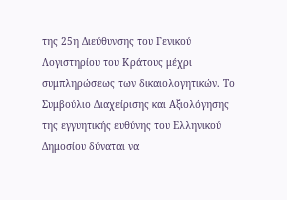της 25η Διεύθυνσης του Γενικού Λογιστηρίου του Κράτους μέχρι συμπληρώσεως των δικαιολογητικών. Το Συμβούλιο Διαχείρισης και Αξιολόγησης της εγγυητικής ευθύνης του Ελληνικού Δημοσίου δύναται να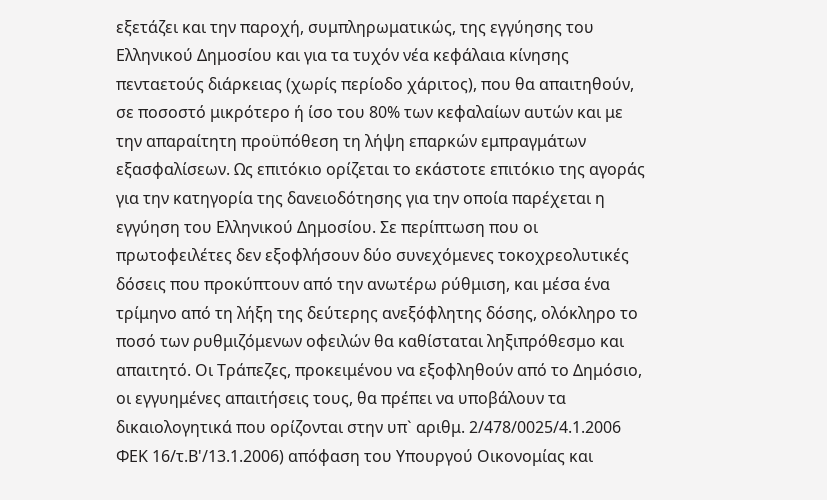εξετάζει και την παροχή, συμπληρωματικώς, της εγγύησης του Ελληνικού Δημοσίου και για τα τυχόν νέα κεφάλαια κίνησης πενταετούς διάρκειας (χωρίς περίοδο χάριτος), που θα απαιτηθούν, σε ποσοστό μικρότερο ή ίσο του 80% των κεφαλαίων αυτών και με την απαραίτητη προϋπόθεση τη λήψη επαρκών εμπραγμάτων εξασφαλίσεων. Ως επιτόκιο ορίζεται το εκάστοτε επιτόκιο της αγοράς για την κατηγορία της δανειοδότησης για την οποία παρέχεται η εγγύηση του Ελληνικού Δημοσίου. Σε περίπτωση που οι πρωτοφειλέτες δεν εξοφλήσουν δύο συνεχόμενες τοκοχρεολυτικές δόσεις που προκύπτουν από την ανωτέρω ρύθμιση, και μέσα ένα τρίμηνο από τη λήξη της δεύτερης ανεξόφλητης δόσης, ολόκληρο το ποσό των ρυθμιζόμενων οφειλών θα καθίσταται ληξιπρόθεσμο και απαιτητό. Οι Τράπεζες, προκειμένου να εξοφληθούν από το Δημόσιο, οι εγγυημένες απαιτήσεις τους, θα πρέπει να υποβάλουν τα δικαιολογητικά που ορίζονται στην υπ` αριθμ. 2/478/0025/4.1.2006 ΦΕΚ 16/τ.Β'/13.1.2006) απόφαση του Υπουργού Οικονομίας και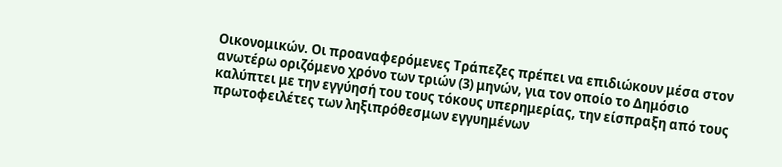Οικονομικών. Οι προαναφερόμενες Τράπεζες πρέπει να επιδιώκουν μέσα στον ανωτέρω οριζόμενο χρόνο των τριών (3) μηνών, για τον οποίο το Δημόσιο καλύπτει με την εγγύησή του τους τόκους υπερημερίας, την είσπραξη από τους πρωτοφειλέτες των ληξιπρόθεσμων εγγυημένων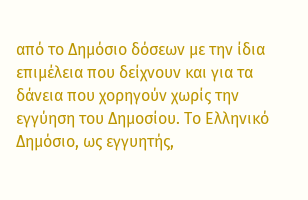από το Δημόσιο δόσεων με την ίδια επιμέλεια που δείχνουν και για τα δάνεια που χορηγούν χωρίς την εγγύηση του Δημοσίου. Το Ελληνικό Δημόσιο, ως εγγυητής,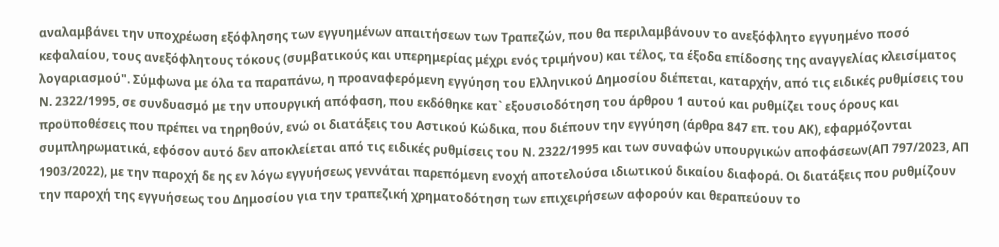αναλαμβάνει την υποχρέωση εξόφλησης των εγγυημένων απαιτήσεων των Τραπεζών, που θα περιλαμβάνουν το ανεξόφλητο εγγυημένο ποσό κεφαλαίου, τους ανεξόφλητους τόκους (συμβατικούς και υπερημερίας μέχρι ενός τριμήνου) και τέλος, τα έξοδα επίδοσης της αναγγελίας κλεισίματος λογαριασμού". Σύμφωνα με όλα τα παραπάνω, η προαναφερόμενη εγγύηση του Ελληνικού Δημοσίου διέπεται, καταρχήν, από τις ειδικές ρυθμίσεις του Ν. 2322/1995, σε συνδυασμό με την υπουργική απόφαση, που εκδόθηκε κατ` εξουσιοδότηση του άρθρου 1 αυτού και ρυθμίζει τους όρους και προϋποθέσεις που πρέπει να τηρηθούν, ενώ οι διατάξεις του Αστικού Κώδικα, που διέπουν την εγγύηση (άρθρα 847 επ. του ΑΚ), εφαρμόζονται συμπληρωματικά, εφόσον αυτό δεν αποκλείεται από τις ειδικές ρυθμίσεις του Ν. 2322/1995 και των συναφών υπουργικών αποφάσεων(ΑΠ 797/2023, ΑΠ 1903/2022), με την παροχή δε ης εν λόγω εγγυήσεως γεννάται παρεπόμενη ενοχή αποτελούσα ιδιωτικού δικαίου διαφορά. Οι διατάξεις που ρυθμίζουν την παροχή της εγγυήσεως του Δημοσίου για την τραπεζική χρηματοδότηση των επιχειρήσεων αφορούν και θεραπεύουν το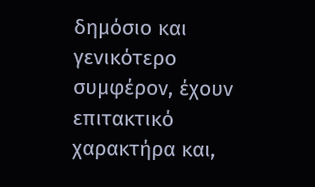δημόσιο και γενικότερο συμφέρον, έχουν επιτακτικό χαρακτήρα και,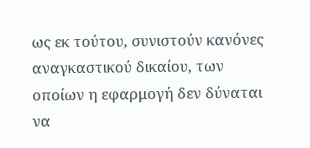ως εκ τούτου, συνιστούν κανόνες αναγκαστικού δικαίου, των οποίων η εφαρμογή δεν δύναται να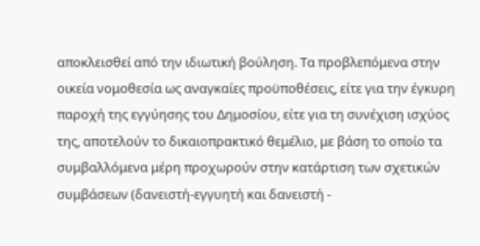αποκλεισθεί από την ιδιωτική βούληση. Τα προβλεπόμενα στην οικεία νομοθεσία ως αναγκαίες προϋποθέσεις, είτε για την έγκυρη παροχή της εγγύησης του Δημοσίου, είτε για τη συνέχιση ισχύος της, αποτελούν το δικαιοπρακτικό θεμέλιο, με βάση το οποίο τα συμβαλλόμενα μέρη προχωρούν στην κατάρτιση των σχετικών συμβάσεων (δανειστή-εγγυητή και δανειστή -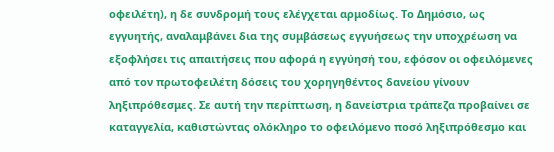οφειλέτη), η δε συνδρομή τους ελέγχεται αρμοδίως. Το Δημόσιο, ως εγγυητής, αναλαμβάνει δια της συμβάσεως εγγυήσεως την υποχρέωση να εξοφλήσει τις απαιτήσεις που αφορά η εγγύησή του, εφόσον οι οφειλόμενες από τον πρωτοφειλέτη δόσεις του χορηγηθέντος δανείου γίνουν ληξιπρόθεσμες. Σε αυτή την περίπτωση, η δανείστρια τράπεζα προβαίνει σε καταγγελία, καθιστώντας ολόκληρο το οφειλόμενο ποσό ληξιπρόθεσμο και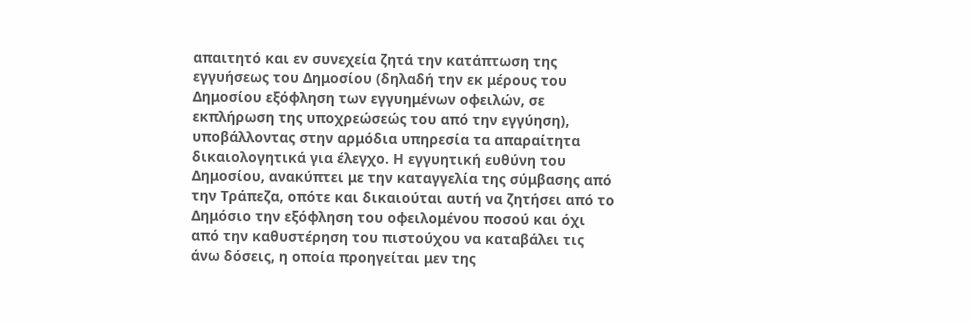απαιτητό και εν συνεχεία ζητά την κατάπτωση της εγγυήσεως του Δημοσίου (δηλαδή την εκ μέρους του Δημοσίου εξόφληση των εγγυημένων οφειλών, σε εκπλήρωση της υποχρεώσεώς του από την εγγύηση), υποβάλλοντας στην αρμόδια υπηρεσία τα απαραίτητα δικαιολογητικά για έλεγχο. Η εγγυητική ευθύνη του Δημοσίου, ανακύπτει με την καταγγελία της σύμβασης από την Τράπεζα, οπότε και δικαιούται αυτή να ζητήσει από το Δημόσιο την εξόφληση του οφειλομένου ποσού και όχι από την καθυστέρηση του πιστούχου να καταβάλει τις άνω δόσεις, η οποία προηγείται μεν της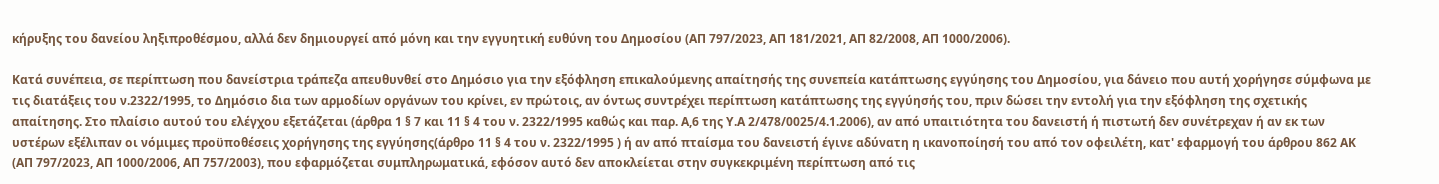κήρυξης του δανείου ληξιπροθέσμου, αλλά δεν δημιουργεί από μόνη και την εγγυητική ευθύνη του Δημοσίου (ΑΠ 797/2023, ΑΠ 181/2021, ΑΠ 82/2008, ΑΠ 1000/2006).

Κατά συνέπεια, σε περίπτωση που δανείστρια τράπεζα απευθυνθεί στο Δημόσιο για την εξόφληση επικαλούμενης απαίτησής της συνεπεία κατάπτωσης εγγύησης του Δημοσίου, για δάνειο που αυτή χορήγησε σύμφωνα με τις διατάξεις του ν.2322/1995, το Δημόσιο δια των αρμοδίων οργάνων του κρίνει, εν πρώτοις, αν όντως συντρέχει περίπτωση κατάπτωσης της εγγύησής του, πριν δώσει την εντολή για την εξόφληση της σχετικής απαίτησης. Στο πλαίσιο αυτού του ελέγχου εξετάζεται (άρθρα 1 § 7 και 11 § 4 του ν. 2322/1995 καθώς και παρ. Α,6 της Υ.Α 2/478/0025/4.1.2006), αν από υπαιτιότητα του δανειστή ή πιστωτή δεν συνέτρεχαν ή αν εκ των υστέρων εξέλιπαν οι νόμιμες προϋποθέσεις χορήγησης της εγγύησης(άρθρο 11 § 4 του ν. 2322/1995 ) ή αν από πταίσμα του δανειστή έγινε αδύνατη η ικανοποίησή του από τον οφειλέτη, κατ' εφαρμογή του άρθρου 862 ΑΚ (ΑΠ 797/2023, ΑΠ 1000/2006, ΑΠ 757/2003), που εφαρμόζεται συμπληρωματικά, εφόσον αυτό δεν αποκλείεται στην συγκεκριμένη περίπτωση από τις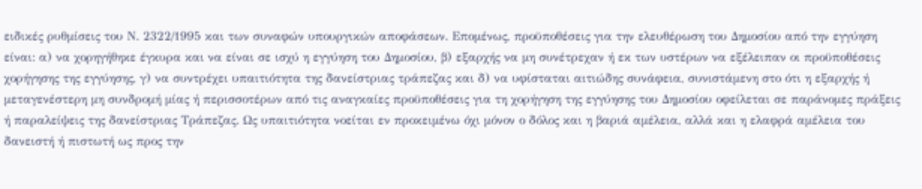ειδικές ρυθμίσεις του Ν. 2322/1995 και των συναφών υπουργικών αποφάσεων. Επομένως, προϋποθέσεις για την ελευθέρωση του Δημοσίου από την εγγύηση είναι: α) να χορηγήθηκε έγκυρα και να είναι σε ισχύ η εγγύηση του Δημοσίου, β) εξαρχής να μη συνέτρεχαν ή εκ των υστέρων να εξέλειπαν οι προϋποθέσεις χορήγησης της εγγύησης, γ) να συντρέχει υπαιτιότητα της δανείστριας τράπεζας και δ) να υφίσταται αιτιώδης συνάφεια, συνιστάμενη στο ότι η εξαρχής ή μεταγενέστερη μη συνδρομή μίας ή περισσοτέρων από τις αναγκαίες προϋποθέσεις για τη χορήγηση της εγγύησης του Δημοσίου οφείλεται σε παράνομες πράξεις ή παραλείψεις της δανείστριας Τράπεζας. Ως υπαιτιότητα νοείται εν προκειμένω όχι μόνον ο δόλος και η βαριά αμέλεια, αλλά και η ελαφρά αμέλεια του δανειστή ή πιστωτή ως προς την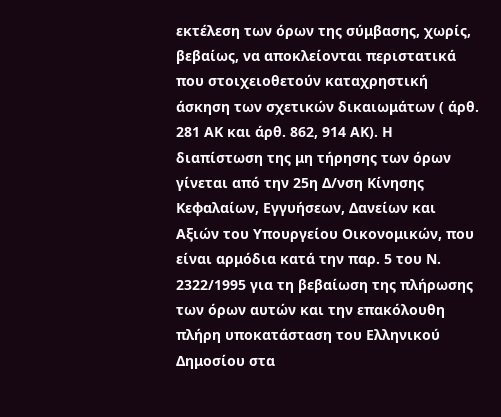εκτέλεση των όρων της σύμβασης, χωρίς, βεβαίως, να αποκλείονται περιστατικά που στοιχειοθετούν καταχρηστική άσκηση των σχετικών δικαιωμάτων ( άρθ. 281 ΑΚ και άρθ. 862, 914 ΑΚ). Η διαπίστωση της μη τήρησης των όρων γίνεται από την 25η Δ/νση Κίνησης Κεφαλαίων, Εγγυήσεων, Δανείων και Αξιών του Υπουργείου Οικονομικών, που είναι αρμόδια κατά την παρ. 5 του Ν. 2322/1995 για τη βεβαίωση της πλήρωσης των όρων αυτών και την επακόλουθη πλήρη υποκατάσταση του Ελληνικού Δημοσίου στα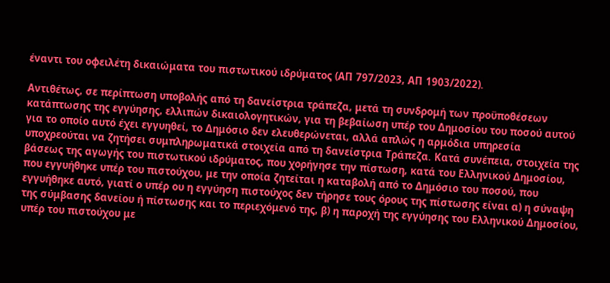έναντι του οφειλέτη δικαιώματα του πιστωτικού ιδρύματος (ΑΠ 797/2023, ΑΠ 1903/2022).

Αντιθέτως, σε περίπτωση υποβολής από τη δανείστρια τράπεζα, μετά τη συνδρομή των προϋποθέσεων κατάπτωσης της εγγύησης, ελλιπών δικαιολογητικών, για τη βεβαίωση υπέρ του Δημοσίου του ποσού αυτού για το οποίο αυτό έχει εγγυηθεί, το Δημόσιο δεν ελευθερώνεται, αλλά απλώς η αρμόδια υπηρεσία υποχρεούται να ζητήσει συμπληρωματικά στοιχεία από τη δανείστρια Τράπεζα. Κατά συνέπεια, στοιχεία της βάσεως της αγωγής του πιστωτικού ιδρύματος, που χορήγησε την πίστωση, κατά του Ελληνικού Δημοσίου, που εγγυήθηκε υπέρ του πιστούχου, με την οποία ζητείται η καταβολή από το Δημόσιο του ποσού, που εγγυήθηκε αυτό, γιατί ο υπέρ ου η εγγύηση πιστούχος δεν τήρησε τους όρους της πίστωσης είναι α) η σύναψη της σύμβασης δανείου ή πίστωσης και το περιεχόμενό της, β) η παροχή της εγγύησης του Ελληνικού Δημοσίου, υπέρ του πιστούχου με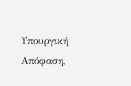Υπουργική Απόφαση,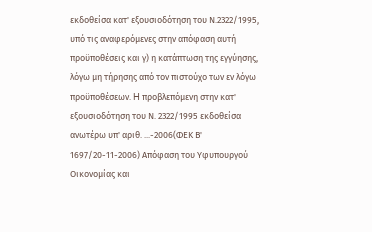εκδοθείσα κατ' εξουσιοδότηση του Ν.2322/1995, υπό τις αναφερόμενες στην απόφαση αυτή προϋποθέσεις και γ) η κατάπτωση της εγγύησης, λόγω μη τήρησης από τον πιστούχο των εν λόγω προϋποθέσεων. H προβλεπόμενη στην κατ' εξουσιοδότηση του Ν. 2322/1995 εκδοθείσα ανωτέρω υπ' αριθ. ...-2006(ΦΕΚ Β' 1697/20-11-2006) Απόφαση του Υφυπουργού Οικονομίας και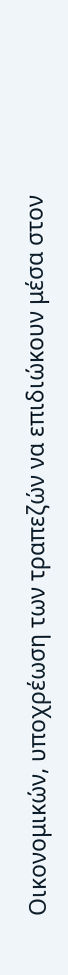Οικονομικών, υποχρέωση των τραπεζών να επιδιώκουν μέσα στον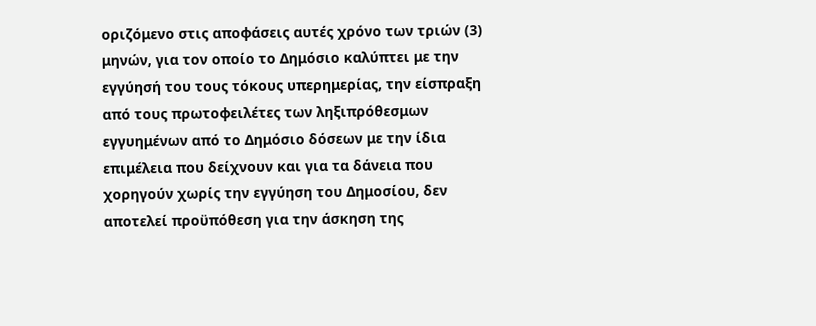οριζόμενο στις αποφάσεις αυτές χρόνο των τριών (3) μηνών, για τον οποίο το Δημόσιο καλύπτει με την εγγύησή του τους τόκους υπερημερίας, την είσπραξη από τους πρωτοφειλέτες των ληξιπρόθεσμων εγγυημένων από το Δημόσιο δόσεων με την ίδια επιμέλεια που δείχνουν και για τα δάνεια που χορηγούν χωρίς την εγγύηση του Δημοσίου, δεν αποτελεί προϋπόθεση για την άσκηση της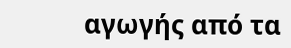αγωγής από τα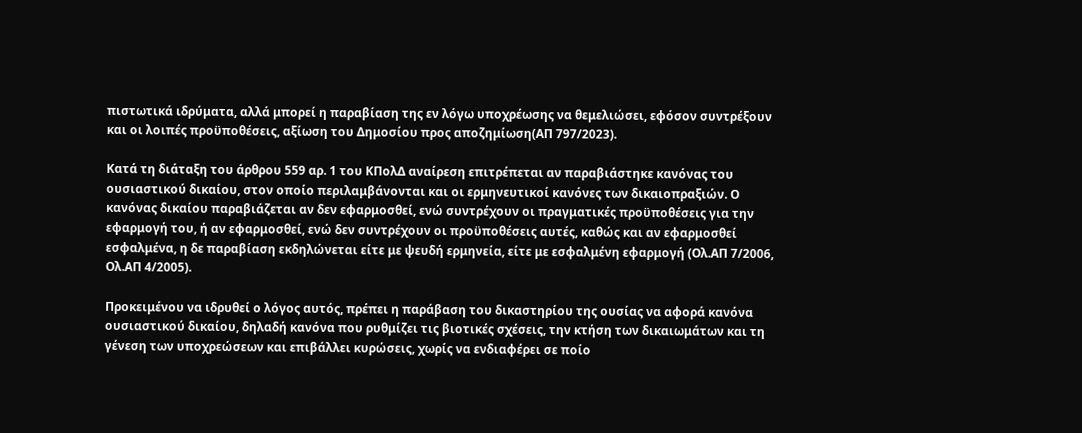πιστωτικά ιδρύματα, αλλά μπορεί η παραβίαση της εν λόγω υποχρέωσης να θεμελιώσει, εφόσον συντρέξουν και οι λοιπές προϋποθέσεις, αξίωση του Δημοσίου προς αποζημίωση(ΑΠ 797/2023).

Κατά τη διάταξη του άρθρου 559 αρ. 1 του ΚΠολΔ αναίρεση επιτρέπεται αν παραβιάστηκε κανόνας του ουσιαστικού δικαίου, στον οποίο περιλαμβάνονται και οι ερμηνευτικοί κανόνες των δικαιοπραξιών. Ο κανόνας δικαίου παραβιάζεται αν δεν εφαρμοσθεί, ενώ συντρέχουν οι πραγματικές προϋποθέσεις για την εφαρμογή του, ή αν εφαρμοσθεί, ενώ δεν συντρέχουν οι προϋποθέσεις αυτές, καθώς και αν εφαρμοσθεί εσφαλμένα, η δε παραβίαση εκδηλώνεται είτε με ψευδή ερμηνεία, είτε με εσφαλμένη εφαρμογή (Ολ.ΑΠ 7/2006, Ολ.ΑΠ 4/2005).

Προκειμένου να ιδρυθεί ο λόγος αυτός, πρέπει η παράβαση του δικαστηρίου της ουσίας να αφορά κανόνα ουσιαστικού δικαίου, δηλαδή κανόνα που ρυθμίζει τις βιοτικές σχέσεις, την κτήση των δικαιωμάτων και τη γένεση των υποχρεώσεων και επιβάλλει κυρώσεις, χωρίς να ενδιαφέρει σε ποίο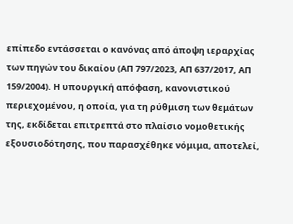επίπεδο εντάσσεται ο κανόνας από άποψη ιεραρχίας των πηγών του δικαίου (ΑΠ 797/2023, ΑΠ 637/2017, ΑΠ 159/2004). Η υπουργική απόφαση, κανονιστικού περιεχομένου, η οποία, για τη ρύθμιση των θεμάτων της, εκδίδεται επιτρεπτά στο πλαίσιο νομοθετικής εξουσιοδότησης, που παρασχέθηκε νόμιμα, αποτελεί,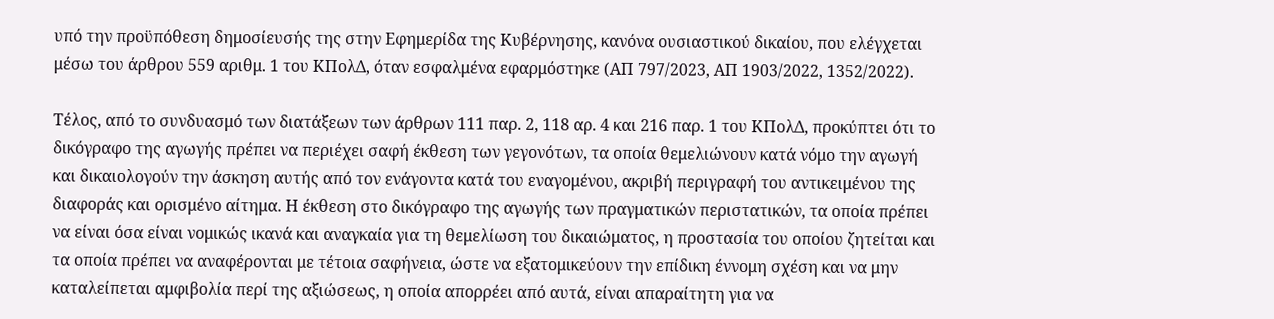υπό την προϋπόθεση δημοσίευσής της στην Εφημερίδα της Κυβέρνησης, κανόνα ουσιαστικού δικαίου, που ελέγχεται μέσω του άρθρου 559 αριθμ. 1 του ΚΠολΔ, όταν εσφαλμένα εφαρμόστηκε (ΑΠ 797/2023, ΑΠ 1903/2022, 1352/2022).

Τέλος, από το συνδυασμό των διατάξεων των άρθρων 111 παρ. 2, 118 αρ. 4 και 216 παρ. 1 του ΚΠολΔ, προκύπτει ότι το δικόγραφο της αγωγής πρέπει να περιέχει σαφή έκθεση των γεγονότων, τα οποία θεμελιώνουν κατά νόμο την αγωγή και δικαιολογούν την άσκηση αυτής από τον ενάγοντα κατά του εναγομένου, ακριβή περιγραφή του αντικειμένου της διαφοράς και ορισμένο αίτημα. Η έκθεση στο δικόγραφο της αγωγής των πραγματικών περιστατικών, τα οποία πρέπει να είναι όσα είναι νομικώς ικανά και αναγκαία για τη θεμελίωση του δικαιώματος, η προστασία του οποίου ζητείται και τα οποία πρέπει να αναφέρονται με τέτοια σαφήνεια, ώστε να εξατομικεύουν την επίδικη έννομη σχέση και να μην καταλείπεται αμφιβολία περί της αξιώσεως, η οποία απορρέει από αυτά, είναι απαραίτητη για να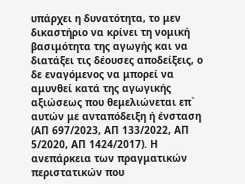υπάρχει η δυνατότητα, το μεν δικαστήριο να κρίνει τη νομική βασιμότητα της αγωγής και να διατάξει τις δέουσες αποδείξεις, ο δε εναγόμενος να μπορεί να αμυνθεί κατά της αγωγικής αξιώσεως που θεμελιώνεται επ` αυτών με ανταπόδειξη ή ένσταση (ΑΠ 697/2023, AΠ 133/2022, ΑΠ 5/2020, ΑΠ 1424/2017). Η ανεπάρκεια των πραγματικών περιστατικών που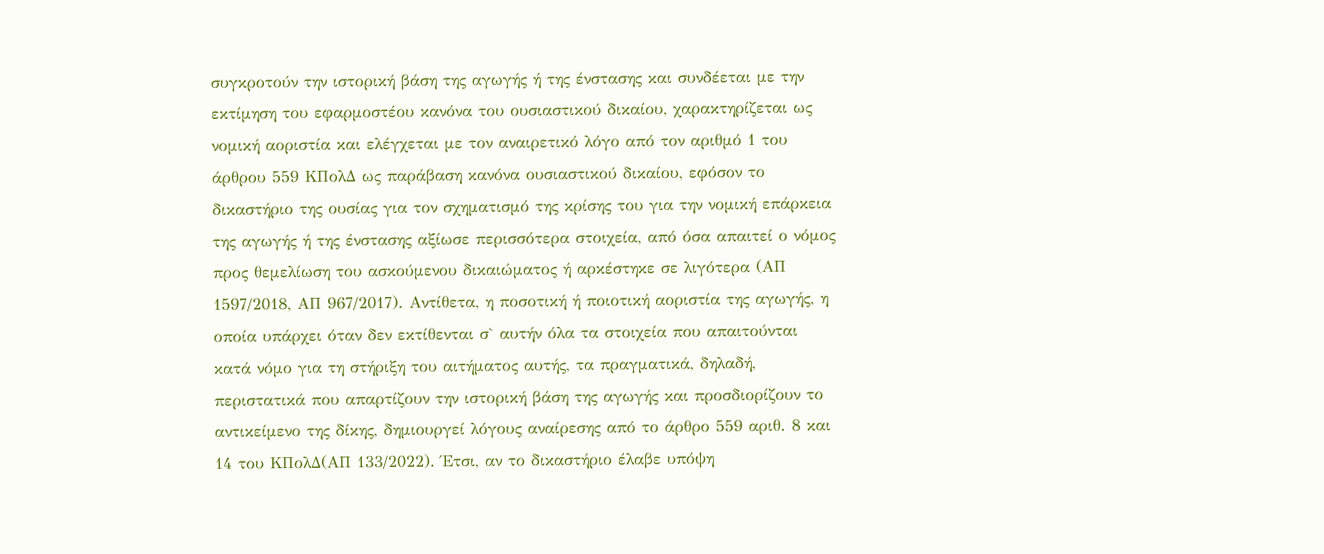συγκροτούν την ιστορική βάση της αγωγής ή της ένστασης και συνδέεται με την εκτίμηση του εφαρμοστέου κανόνα του ουσιαστικού δικαίου, χαρακτηρίζεται ως νομική αοριστία και ελέγχεται με τον αναιρετικό λόγο από τον αριθμό 1 του άρθρου 559 ΚΠολΔ ως παράβαση κανόνα ουσιαστικού δικαίου, εφόσον το δικαστήριο της ουσίας για τον σχηματισμό της κρίσης του για την νομική επάρκεια της αγωγής ή της ένστασης αξίωσε περισσότερα στοιχεία, από όσα απαιτεί ο νόμος προς θεμελίωση του ασκούμενου δικαιώματος ή αρκέστηκε σε λιγότερα (ΑΠ 1597/2018, ΑΠ 967/2017). Αντίθετα, η ποσοτική ή ποιοτική αοριστία της αγωγής, η οποία υπάρχει όταν δεν εκτίθενται σ` αυτήν όλα τα στοιχεία που απαιτούνται κατά νόμο για τη στήριξη του αιτήματος αυτής, τα πραγματικά, δηλαδή, περιστατικά που απαρτίζουν την ιστορική βάση της αγωγής και προσδιορίζουν το αντικείμενο της δίκης, δημιουργεί λόγους αναίρεσης από το άρθρο 559 αριθ. 8 και 14 του ΚΠολΔ(ΑΠ 133/2022). Έτσι, αν το δικαστήριο έλαβε υπόψη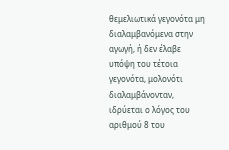θεμελιωτικά γεγονότα μη διαλαμβανόμενα στην αγωγή, ή δεν έλαβε υπόψη του τέτοια γεγονότα, μολονότι διαλαμβάνονταν, ιδρύεται ο λόγος του αριθμού 8 του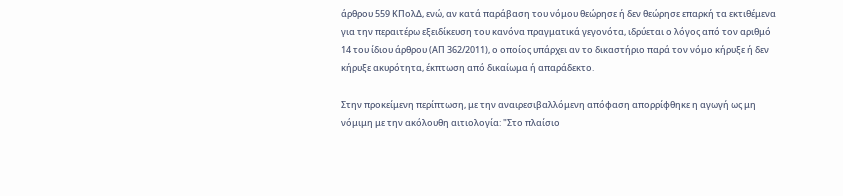άρθρου 559 ΚΠολΔ, ενώ, αν κατά παράβαση του νόμου θεώρησε ή δεν θεώρησε επαρκή τα εκτιθέμενα για την περαιτέρω εξειδίκευση του κανόνα πραγματικά γεγονότα, ιδρύεται ο λόγος από τον αριθμό 14 του ίδιου άρθρου (ΑΠ 362/2011), ο οποίος υπάρχει αν το δικαστήριο παρά τον νόμο κήρυξε ή δεν κήρυξε ακυρότητα, έκπτωση από δικαίωμα ή απαράδεκτο.

Στην προκείμενη περίπτωση, με την αναιρεσιβαλλόμενη απόφαση απορρίφθηκε η αγωγή ως μη νόμιμη με την ακόλουθη αιτιολογία: "Στο πλαίσιο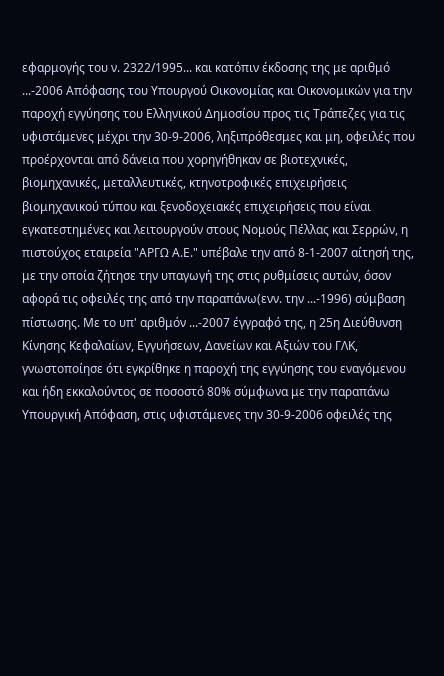εφαρμογής του ν. 2322/1995... και κατόπιν έκδοσης της με αριθμό ...-2006 Απόφασης του Υπουργού Οικονομίας και Οικονομικών για την παροχή εγγύησης του Ελληνικού Δημοσίου προς τις Τράπεζες για τις υφιστάμενες μέχρι την 30-9-2006, ληξιπρόθεσμες και μη, οφειλές που προέρχονται από δάνεια που χορηγήθηκαν σε βιοτεχνικές, βιομηχανικές, μεταλλευτικές, κτηνοτροφικές επιχειρήσεις βιομηχανικού τύπου και ξενοδοχειακές επιχειρήσεις που είναι εγκατεστημένες και λειτουργούν στους Νομούς Πέλλας και Σερρών, η πιστούχος εταιρεία "ΑΡΓΩ Α.Ε." υπέβαλε την από 8-1-2007 αίτησή της, με την οποία ζήτησε την υπαγωγή της στις ρυθμίσεις αυτών, όσον αφορά τις οφειλές της από την παραπάνω(ενν. την ...-1996) σύμβαση πίστωσης. Με το υπ' αριθμόν ...-2007 έγγραφό της, η 25η Διεύθυνση Κίνησης Κεφαλαίων, Εγγυήσεων, Δανείων και Αξιών του ΓΛΚ, γνωστοποίησε ότι εγκρίθηκε η παροχή της εγγύησης του εναγόμενου και ήδη εκκαλούντος σε ποσοστό 80% σύμφωνα με την παραπάνω Υπουργική Απόφαση, στις υφιστάμενες την 30-9-2006 οφειλές της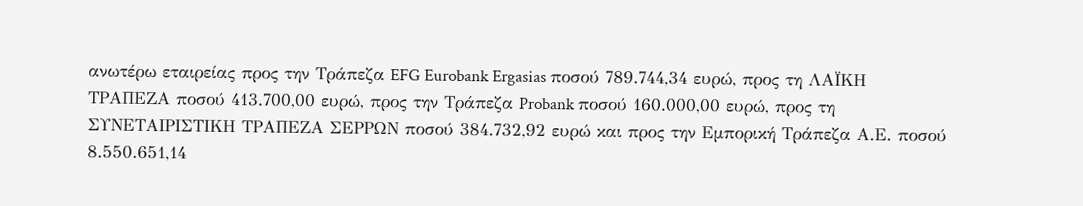ανωτέρω εταιρείας προς την Τράπεζα EFG Eurobank Ergasias ποσού 789.744,34 ευρώ, προς τη ΛΑΪΚΗ ΤΡΑΠΕΖΑ ποσού 413.700,00 ευρώ, προς την Τράπεζα Probank ποσού 160.000,00 ευρώ, προς τη ΣΥΝΕΤΑΙΡΙΣΤΙΚΗ ΤΡΑΠΕΖΑ ΣΕΡΡΩΝ ποσού 384.732,92 ευρώ και προς την Εμπορική Τράπεζα Α.Ε. ποσού 8.550.651,14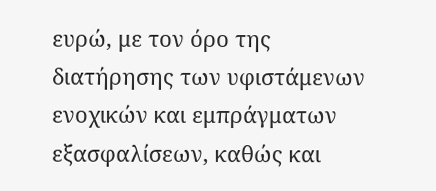ευρώ, με τον όρο της διατήρησης των υφιστάμενων ενοχικών και εμπράγματων εξασφαλίσεων, καθώς και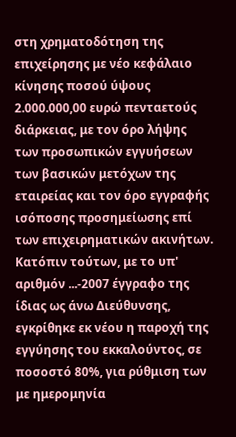στη χρηματοδότηση της επιχείρησης με νέο κεφάλαιο κίνησης ποσού ύψους 2.000.000,00 ευρώ πενταετούς διάρκειας, με τον όρο λήψης των προσωπικών εγγυήσεων των βασικών μετόχων της εταιρείας και τον όρο εγγραφής ισόποσης προσημείωσης επί των επιχειρηματικών ακινήτων. Κατόπιν τούτων, με το υπ' αριθμόν ...-2007 έγγραφο της ίδιας ως άνω Διεύθυνσης, εγκρίθηκε εκ νέου η παροχή της εγγύησης του εκκαλούντος, σε ποσοστό 80%, για ρύθμιση των με ημερομηνία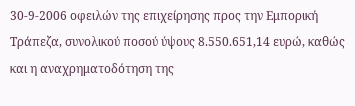30-9-2006 οφειλών της επιχείρησης προς την Εμπορική Τράπεζα, συνολικού ποσού ύψους 8.550.651,14 ευρώ, καθώς και η αναχρηματοδότηση της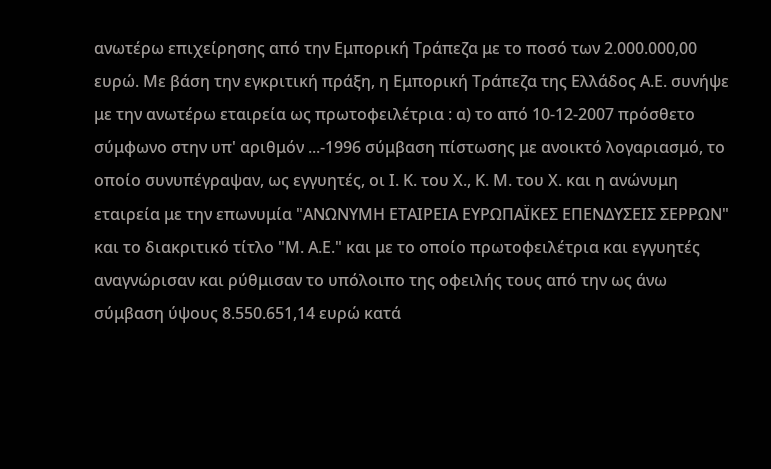ανωτέρω επιχείρησης από την Εμπορική Τράπεζα με το ποσό των 2.000.000,00 ευρώ. Με βάση την εγκριτική πράξη, η Εμπορική Τράπεζα της Ελλάδος Α.Ε. συνήψε με την ανωτέρω εταιρεία ως πρωτοφειλέτρια : α) το από 10-12-2007 πρόσθετο σύμφωνο στην υπ' αριθμόν ...-1996 σύμβαση πίστωσης με ανοικτό λογαριασμό, το οποίο συνυπέγραψαν, ως εγγυητές, οι Ι. Κ. του Χ., Κ. Μ. του Χ. και η ανώνυμη εταιρεία με την επωνυμία "ΑΝΩΝΥΜΗ ΕΤΑΙΡΕΙΑ ΕΥΡΩΠΑΪΚΕΣ ΕΠΕΝΔΥΣΕΙΣ ΣΕΡΡΩΝ" και το διακριτικό τίτλο "Μ. Α.Ε." και με το οποίο πρωτοφειλέτρια και εγγυητές αναγνώρισαν και ρύθμισαν το υπόλοιπο της οφειλής τους από την ως άνω σύμβαση ύψους 8.550.651,14 ευρώ κατά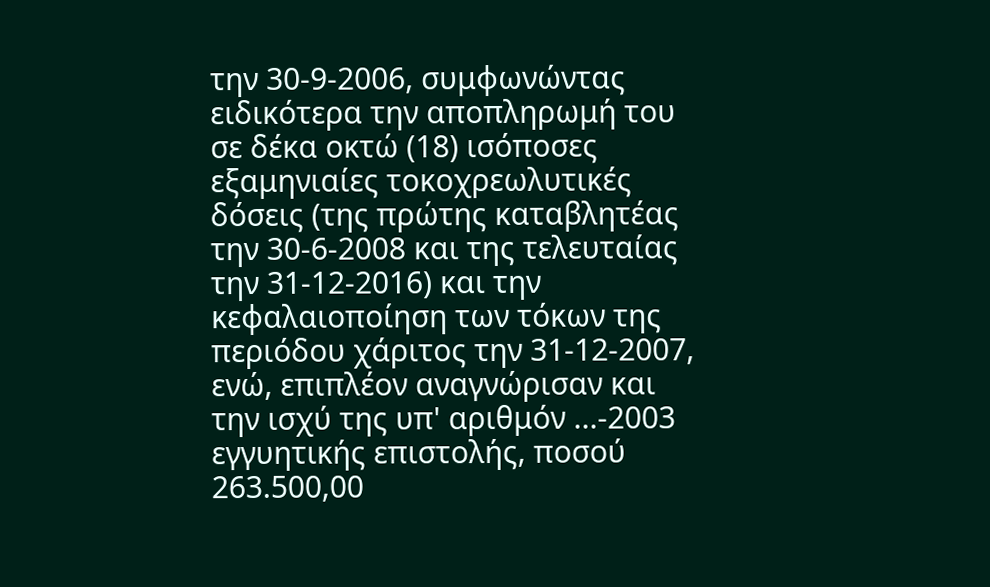την 30-9-2006, συμφωνώντας ειδικότερα την αποπληρωμή του σε δέκα οκτώ (18) ισόποσες εξαμηνιαίες τοκοχρεωλυτικές δόσεις (της πρώτης καταβλητέας την 30-6-2008 και της τελευταίας την 31-12-2016) και την κεφαλαιοποίηση των τόκων της περιόδου χάριτος την 31-12-2007, ενώ, επιπλέον αναγνώρισαν και την ισχύ της υπ' αριθμόν ...-2003 εγγυητικής επιστολής, ποσού 263.500,00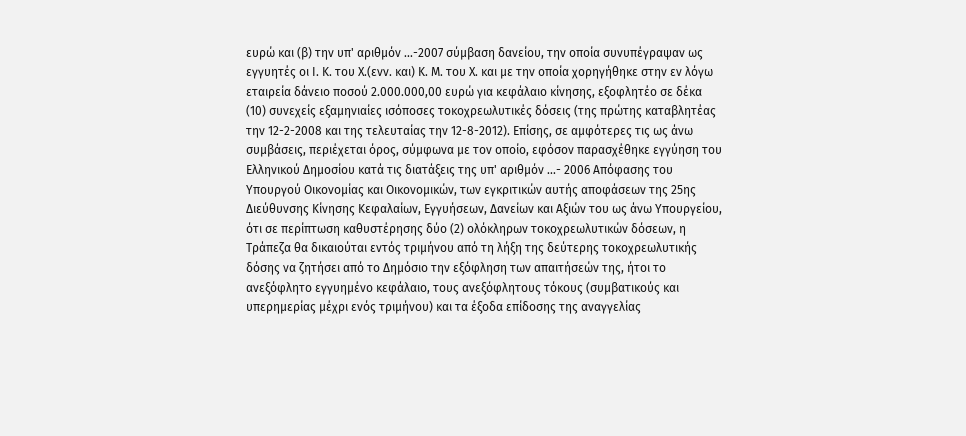ευρώ και (β) την υπ' αριθμόν ...-2007 σύμβαση δανείου, την οποία συνυπέγραψαν ως εγγυητές οι Ι. Κ. του Χ.(ενν. και) Κ. Μ. του Χ. και με την οποία χορηγήθηκε στην εν λόγω εταιρεία δάνειο ποσού 2.000.000,00 ευρώ για κεφάλαιο κίνησης, εξοφλητέο σε δέκα (10) συνεχείς εξαμηνιαίες ισόποσες τοκοχρεωλυτικές δόσεις (της πρώτης καταβλητέας την 12-2-2008 και της τελευταίας την 12-8-2012). Επίσης, σε αμφότερες τις ως άνω συμβάσεις, περιέχεται όρος, σύμφωνα με τον οποίο, εφόσον παρασχέθηκε εγγύηση του Ελληνικού Δημοσίου κατά τις διατάξεις της υπ' αριθμόν ...- 2006 Απόφασης του Υπουργού Οικονομίας και Οικονομικών, των εγκριτικών αυτής αποφάσεων της 25ης Διεύθυνσης Κίνησης Κεφαλαίων, Εγγυήσεων, Δανείων και Αξιών του ως άνω Υπουργείου, ότι σε περίπτωση καθυστέρησης δύο (2) ολόκληρων τοκοχρεωλυτικών δόσεων, η Τράπεζα θα δικαιούται εντός τριμήνου από τη λήξη της δεύτερης τοκοχρεωλυτικής δόσης να ζητήσει από το Δημόσιο την εξόφληση των απαιτήσεών της, ήτοι το ανεξόφλητο εγγυημένο κεφάλαιο, τους ανεξόφλητους τόκους (συμβατικούς και υπερημερίας μέχρι ενός τριμήνου) και τα έξοδα επίδοσης της αναγγελίας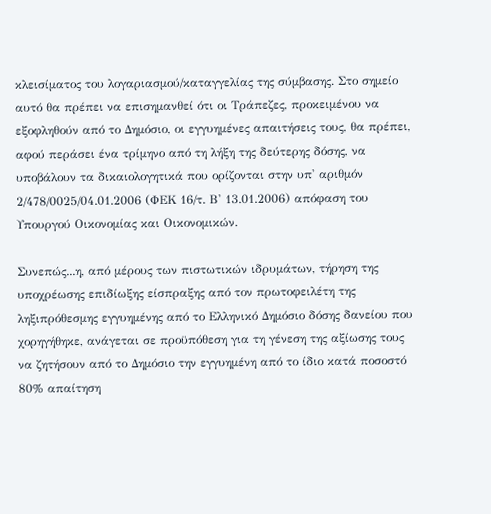κλεισίματος του λογαριασμού/καταγγελίας της σύμβασης. Στο σημείο αυτό θα πρέπει να επισημανθεί ότι οι Τράπεζες, προκειμένου να εξοφληθούν από το Δημόσιο, οι εγγυημένες απαιτήσεις τους, θα πρέπει, αφού περάσει ένα τρίμηνο από τη λήξη της δεύτερης δόσης, να υποβάλουν τα δικαιολογητικά που ορίζονται στην υπ' αριθμόν 2/478/0025/04.01.2006 (ΦΕΚ 16/τ. Β' 13.01.2006) απόφαση του Υπουργού Οικονομίας και Οικονομικών.

Συνεπώς...η, από μέρους των πιστωτικών ιδρυμάτων, τήρηση της υποχρέωσης επιδίωξης είσπραξης από τον πρωτοφειλέτη της ληξιπρόθεσμης εγγυημένης από το Ελληνικό Δημόσιο δόσης δανείου που χορηγήθηκε, ανάγεται σε προϋπόθεση για τη γένεση της αξίωσης τους να ζητήσουν από το Δημόσιο την εγγυημένη από το ίδιο κατά ποσοστό 80% απαίτηση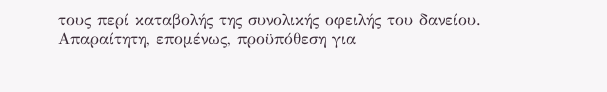τους περί καταβολής της συνολικής οφειλής του δανείου. Απαραίτητη, επομένως, προϋπόθεση για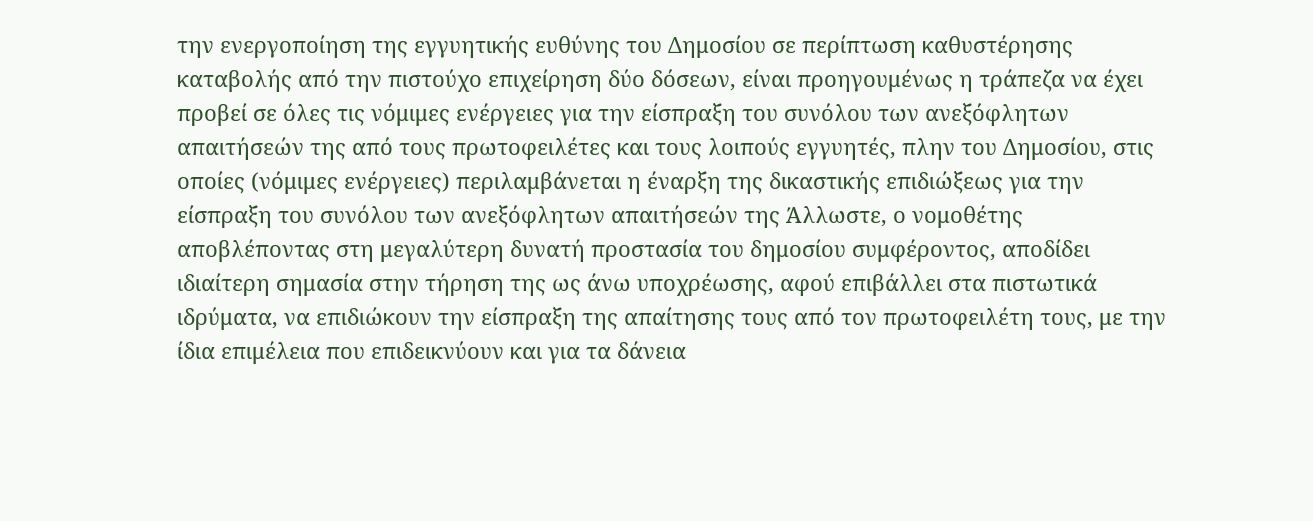την ενεργοποίηση της εγγυητικής ευθύνης του Δημοσίου σε περίπτωση καθυστέρησης καταβολής από την πιστούχο επιχείρηση δύο δόσεων, είναι προηγουμένως η τράπεζα να έχει προβεί σε όλες τις νόμιμες ενέργειες για την είσπραξη του συνόλου των ανεξόφλητων απαιτήσεών της από τους πρωτοφειλέτες και τους λοιπούς εγγυητές, πλην του Δημοσίου, στις οποίες (νόμιμες ενέργειες) περιλαμβάνεται η έναρξη της δικαστικής επιδιώξεως για την είσπραξη του συνόλου των ανεξόφλητων απαιτήσεών της Άλλωστε, ο νομοθέτης αποβλέποντας στη μεγαλύτερη δυνατή προστασία του δημοσίου συμφέροντος, αποδίδει ιδιαίτερη σημασία στην τήρηση της ως άνω υποχρέωσης, αφού επιβάλλει στα πιστωτικά ιδρύματα, να επιδιώκουν την είσπραξη της απαίτησης τους από τον πρωτοφειλέτη τους, με την ίδια επιμέλεια που επιδεικνύουν και για τα δάνεια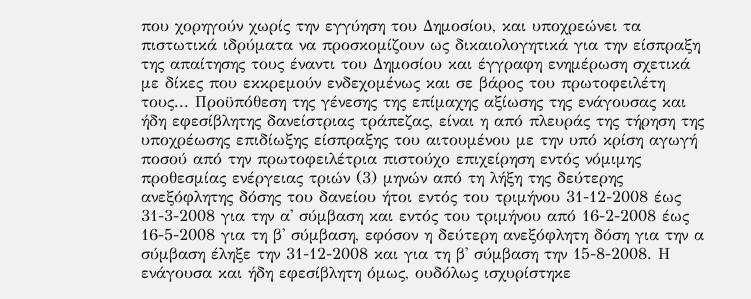που χορηγούν χωρίς την εγγύηση του Δημοσίου, και υποχρεώνει τα πιστωτικά ιδρύματα να προσκομίζουν ως δικαιολογητικά για την είσπραξη της απαίτησης τους έναντι του Δημοσίου και έγγραφη ενημέρωση σχετικά με δίκες που εκκρεμούν ενδεχομένως και σε βάρος του πρωτοφειλέτη τους... Προϋπόθεση της γένεσης της επίμαχης αξίωσης της ενάγουσας και ήδη εφεσίβλητης δανείστριας τράπεζας, είναι η από πλευράς της τήρηση της υποχρέωσης επιδίωξης είσπραξης του αιτουμένου με την υπό κρίση αγωγή ποσού από την πρωτοφειλέτρια πιστούχο επιχείρηση εντός νόμιμης προθεσμίας ενέργειας τριών (3) μηνών από τη λήξη της δεύτερης ανεξόφλητης δόσης του δανείου ήτοι εντός του τριμήνου 31-12-2008 έως 31-3-2008 για την α' σύμβαση και εντός του τριμήνου από 16-2-2008 έως 16-5-2008 για τη β' σύμβαση, εφόσον η δεύτερη ανεξόφλητη δόση για την α σύμβαση έληξε την 31-12-2008 και για τη β' σύμβαση την 15-8-2008. Η ενάγουσα και ήδη εφεσίβλητη όμως, ουδόλως ισχυρίστηκε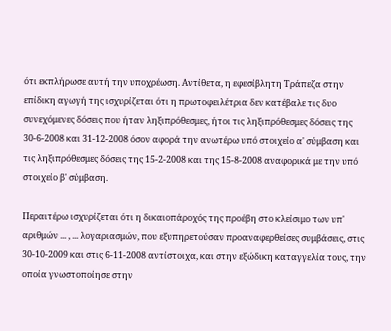ότι εκπλήρωσε αυτή την υποχρέωση. Αντίθετα, η εφεσίβλητη Τράπεζα στην επίδικη αγωγή της ισχυρίζεται ότι η πρωτοφειλέτρια δεν κατέβαλε τις δυο συνεχόμενες δόσεις που ήταν ληξιπρόθεσμες, ήτοι τις ληξιπρόθεσμες δόσεις της 30-6-2008 και 31-12-2008 όσον αφορά την ανωτέρω υπό στοιχείο α' σύμβαση και τις ληξιπρόθεσμες δόσεις της 15-2-2008 και της 15-8-2008 αναφορικά με την υπό στοιχείο β' σύμβαση.

Περαιτέρω ισχυρίζεται ότι η δικαιοπάροχός της προέβη στο κλείσιμο των υπ' αριθμών ... , ... λογαριασμών, που εξυπηρετούσαν προαναφερθείσες συμβάσεις, στις 30-10-2009 και στις 6-11-2008 αντίστοιχα, και στην εξώδικη καταγγελία τους, την οποία γνωστοποίησε στην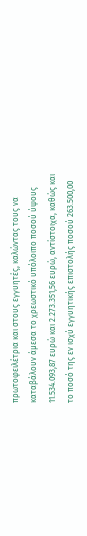πρωτοφειλέτρια και στους εγγυητές, καλώντας τους να καταβάλουν άμεσα το χρεωστικό υπόλοιπο ποσού ύψους 11.534.093,87 ευρώ και 2.273.351,56 ευρώ, αντίστοιχα, καθώς και το ποσό της εν ισχύ εγγυητικής επιστολής ποσού 263.500,00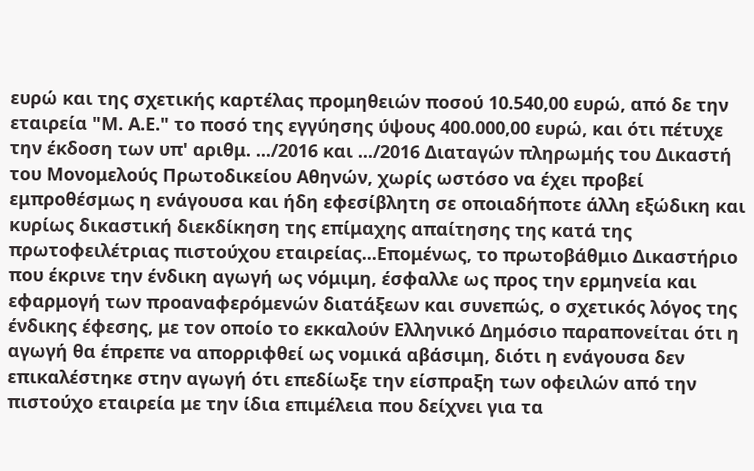ευρώ και της σχετικής καρτέλας προμηθειών ποσού 10.540,00 ευρώ, από δε την εταιρεία "Μ. Α.Ε." το ποσό της εγγύησης ύψους 400.000,00 ευρώ, και ότι πέτυχε την έκδοση των υπ' αριθμ. .../2016 και .../2016 Διαταγών πληρωμής του Δικαστή του Μονομελούς Πρωτοδικείου Αθηνών, χωρίς ωστόσο να έχει προβεί εμπροθέσμως η ενάγουσα και ήδη εφεσίβλητη σε οποιαδήποτε άλλη εξώδικη και κυρίως δικαστική διεκδίκηση της επίμαχης απαίτησης της κατά της πρωτοφειλέτριας πιστούχου εταιρείας...Επομένως, το πρωτοβάθμιο Δικαστήριο που έκρινε την ένδικη αγωγή ως νόμιμη, έσφαλλε ως προς την ερμηνεία και εφαρμογή των προαναφερόμενών διατάξεων και συνεπώς, ο σχετικός λόγος της ένδικης έφεσης, με τον οποίο το εκκαλούν Ελληνικό Δημόσιο παραπονείται ότι η αγωγή θα έπρεπε να απορριφθεί ως νομικά αβάσιμη, διότι η ενάγουσα δεν επικαλέστηκε στην αγωγή ότι επεδίωξε την είσπραξη των οφειλών από την πιστούχο εταιρεία με την ίδια επιμέλεια που δείχνει για τα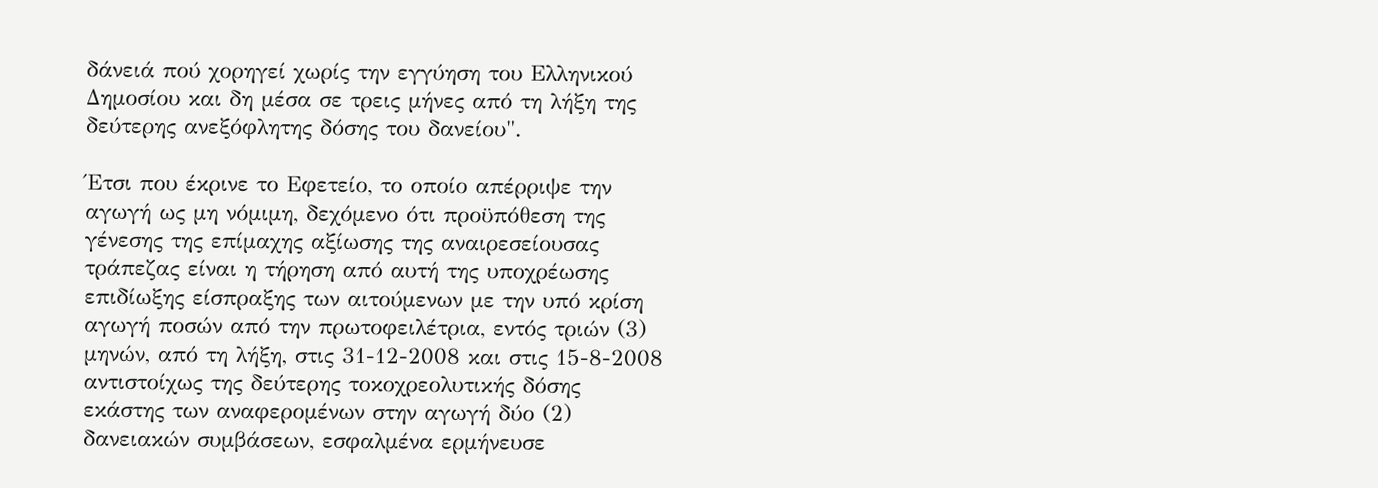δάνειά πού χορηγεί χωρίς την εγγύηση του Ελληνικού Δημοσίου και δη μέσα σε τρεις μήνες από τη λήξη της δεύτερης ανεξόφλητης δόσης του δανείου".

Έτσι που έκρινε το Εφετείο, το οποίο απέρριψε την αγωγή ως μη νόμιμη, δεχόμενο ότι προϋπόθεση της γένεσης της επίμαχης αξίωσης της αναιρεσείουσας τράπεζας είναι η τήρηση από αυτή της υποχρέωσης επιδίωξης είσπραξης των αιτούμενων με την υπό κρίση αγωγή ποσών από την πρωτοφειλέτρια, εντός τριών (3) μηνών, από τη λήξη, στις 31-12-2008 και στις 15-8-2008 αντιστοίχως της δεύτερης τοκοχρεολυτικής δόσης εκάστης των αναφερομένων στην αγωγή δύο (2) δανειακών συμβάσεων, εσφαλμένα ερμήνευσε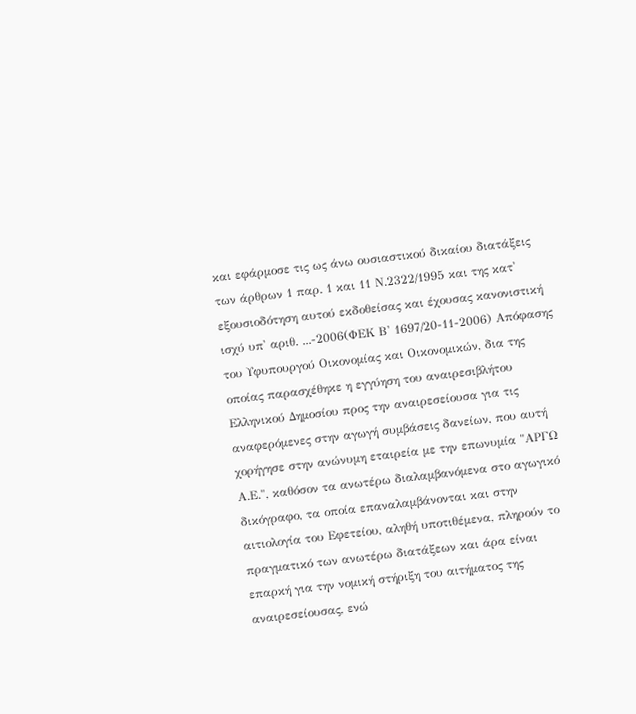και εφάρμοσε τις ως άνω ουσιαστικού δικαίου διατάξεις των άρθρων 1 παρ. 1 και 11 Ν.2322/1995 και της κατ' εξουσιοδότηση αυτού εκδοθείσας και έχουσας κανονιστική ισχύ υπ' αριθ. ...-2006(ΦΕΚ Β' 1697/20-11-2006) Απόφασης του Υφυπουργού Οικονομίας και Οικονομικών, δια της οποίας παρασχέθηκε η εγγύηση του αναιρεσιβλήτου Ελληνικού Δημοσίου προς την αναιρεσείουσα για τις αναφερόμενες στην αγωγή συμβάσεις δανείων, που αυτή χορήγησε στην ανώνυμη εταιρεία με την επωνυμία "ΑΡΓΩ Α.Ε.", καθόσον τα ανωτέρω διαλαμβανόμενα στο αγωγικό δικόγραφο, τα οποία επαναλαμβάνονται και στην αιτιολογία του Εφετείου, αληθή υποτιθέμενα, πληρούν το πραγματικό των ανωτέρω διατάξεων και άρα είναι επαρκή για την νομική στήριξη του αιτήματος της αναιρεσείουσας, ενώ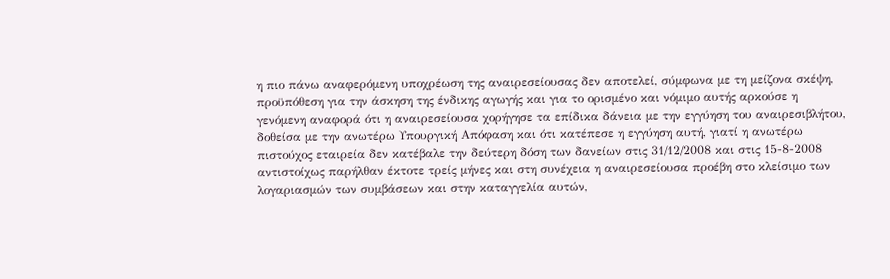η πιο πάνω αναφερόμενη υποχρέωση της αναιρεσείουσας δεν αποτελεί, σύμφωνα με τη μείζονα σκέψη, προϋπόθεση για την άσκηση της ένδικης αγωγής και για το ορισμένο και νόμιμο αυτής αρκούσε η γενόμενη αναφορά ότι η αναιρεσείουσα χορήγησε τα επίδικα δάνεια με την εγγύηση του αναιρεσιβλήτου, δοθείσα με την ανωτέρω Υπουργική Απόφαση και ότι κατέπεσε η εγγύηση αυτή, γιατί η ανωτέρω πιστούχος εταιρεία δεν κατέβαλε την δεύτερη δόση των δανείων στις 31/12/2008 και στις 15-8-2008 αντιστοίχως παρήλθαν έκτοτε τρείς μήνες και στη συνέχεια η αναιρεσείουσα προέβη στο κλείσιμο των λογαριασμών των συμβάσεων και στην καταγγελία αυτών,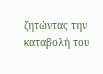ζητώντας την καταβολή του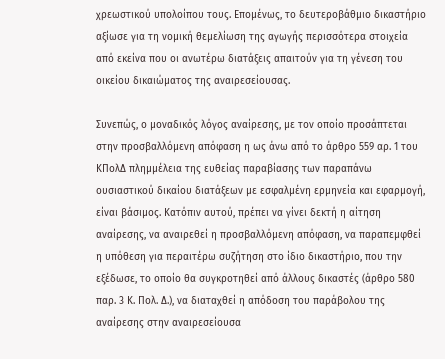χρεωστικού υπολοίπου τους. Επομένως, το δευτεροβάθμιο δικαστήριο αξίωσε για τη νομική θεμελίωση της αγωγής περισσότερα στοιχεία από εκείνα που οι ανωτέρω διατάξεις απαιτούν για τη γένεση του οικείου δικαιώματος της αναιρεσείουσας.

Συνεπώς, ο μοναδικός λόγος αναίρεσης, με τον οποίο προσάπτεται στην προσβαλλόμενη απόφαση η ως άνω από το άρθρο 559 αρ. 1 του ΚΠολΔ πλημμέλεια της ευθείας παραβίασης των παραπάνω ουσιαστικού δικαίου διατάξεων με εσφαλμένη ερμηνεία και εφαρμογή, είναι βάσιμος. Κατόπιν αυτού, πρέπει να γίνει δεκτή η αίτηση αναίρεσης, να αναιρεθεί η προσβαλλόμενη απόφαση, να παραπεμφθεί η υπόθεση για περαιτέρω συζήτηση στο ίδιο δικαστήριο, που την εξέδωσε, το οποίο θα συγκροτηθεί από άλλους δικαστές (άρθρο 580 παρ. 3 Κ. Πολ. Δ.), να διαταχθεί η απόδοση του παράβολου της αναίρεσης στην αναιρεσείουσα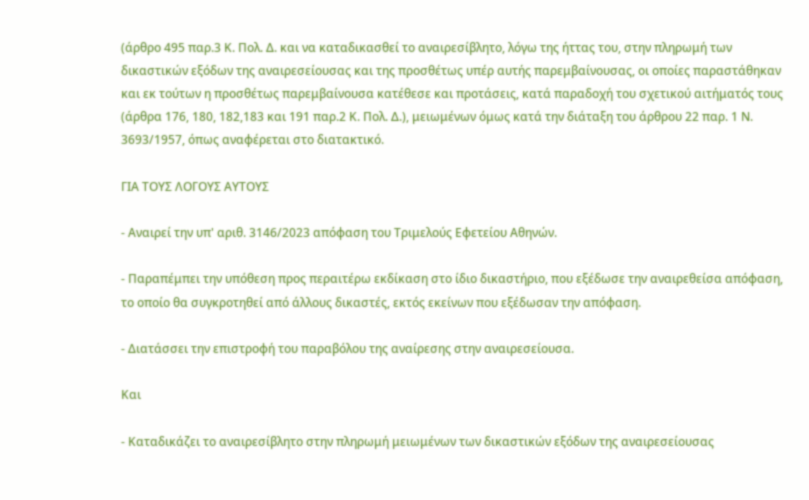(άρθρο 495 παρ.3 Κ. Πολ. Δ. και να καταδικασθεί το αναιρεσίβλητο, λόγω της ήττας του, στην πληρωμή των δικαστικών εξόδων της αναιρεσείουσας και της προσθέτως υπέρ αυτής παρεμβαίνουσας, οι οποίες παραστάθηκαν και εκ τούτων η προσθέτως παρεμβαίνουσα κατέθεσε και προτάσεις, κατά παραδοχή του σχετικού αιτήματός τους (άρθρα 176, 180, 182,183 και 191 παρ.2 Κ. Πολ. Δ.), μειωμένων όμως κατά την διάταξη του άρθρου 22 παρ. 1 Ν. 3693/1957, όπως αναφέρεται στο διατακτικό.

ΓΙΑ ΤΟΥΣ ΛΟΓΟΥΣ ΑΥΤΟΥΣ

- Αναιρεί την υπ' αριθ. 3146/2023 απόφαση του Τριμελούς Εφετείου Αθηνών.

- Παραπέμπει την υπόθεση προς περαιτέρω εκδίκαση στο ίδιο δικαστήριο, που εξέδωσε την αναιρεθείσα απόφαση, το οποίο θα συγκροτηθεί από άλλους δικαστές, εκτός εκείνων που εξέδωσαν την απόφαση.

- Διατάσσει την επιστροφή του παραβόλου της αναίρεσης στην αναιρεσείουσα.

Και

- Καταδικάζει το αναιρεσίβλητο στην πληρωμή μειωμένων των δικαστικών εξόδων της αναιρεσείουσας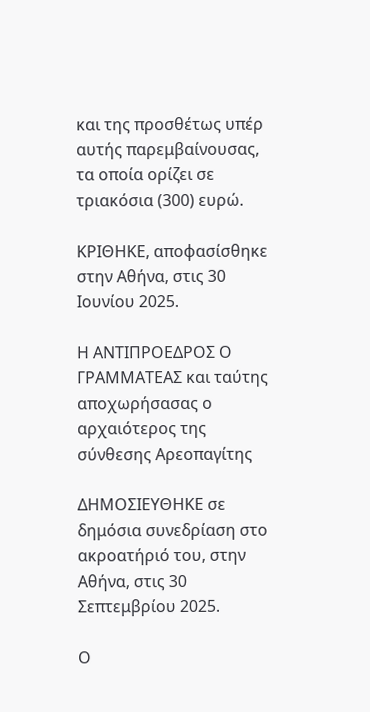και της προσθέτως υπέρ αυτής παρεμβαίνουσας, τα οποία ορίζει σε τριακόσια (300) ευρώ.

ΚΡΙΘΗΚΕ, αποφασίσθηκε στην Αθήνα, στις 30 Ιουνίου 2025.

Η ΑΝΤΙΠΡΟΕΔΡΟΣ Ο ΓΡΑΜΜΑΤΕΑΣ και ταύτης αποχωρήσασας ο αρχαιότερος της σύνθεσης Αρεοπαγίτης

ΔΗΜΟΣΙΕΥΘΗΚΕ σε δημόσια συνεδρίαση στο ακροατήριό του, στην Αθήνα, στις 30 Σεπτεμβρίου 2025.

Ο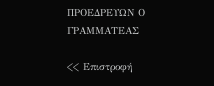ΠΡΟΕΔΡΕΥΩΝ Ο ΓΡΑΜΜΑΤΕΑΣ

<< Επιστροφή